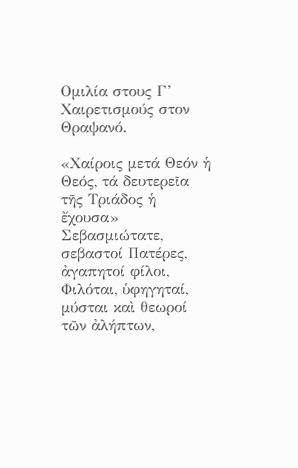Ομιλία στους Γ’ Χαιρετισμούς στον Θραψανό.

«Χαίροις μετά Θεόν ἡ Θεός, τά δευτερεῖα τῆς Τριάδος ἡ ἔχουσα»
Σεβασμιώτατε, σεβαστοί Πατέρες, ἀγαπητοί φίλοι,
Φιλόται, ὑφηγηταί, μύσται καὶ θεωροί τῶν ἀλήπτων,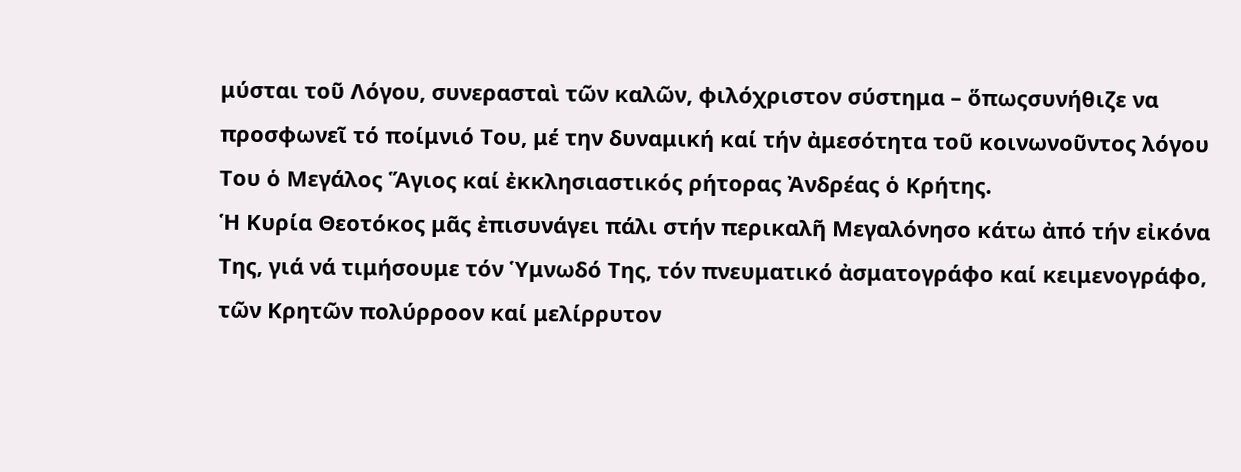μύσται τοῦ Λόγου, συνερασταὶ τῶν καλῶν, φιλόχριστον σύστημα – ὅπωςσυνήθιζε να προσφωνεῖ τό ποίμνιό Του, μέ την δυναμική καί τήν ἀμεσότητα τοῦ κοινωνοῦντος λόγου Του ὁ Μεγάλος Ἅγιος καί ἐκκλησιαστικός ρήτορας Ἀνδρέας ὁ Κρήτης.
Ἡ Κυρία Θεοτόκος μᾶς ἐπισυνάγει πάλι στήν περικαλῆ Μεγαλόνησο κάτω ἀπό τήν εἰκόνα Της, γιά νά τιμήσουμε τόν Ὑμνωδό Της, τόν πνευματικό ἀσματογράφο καί κειμενογράφο, τῶν Κρητῶν πολύρροον καί μελίρρυτον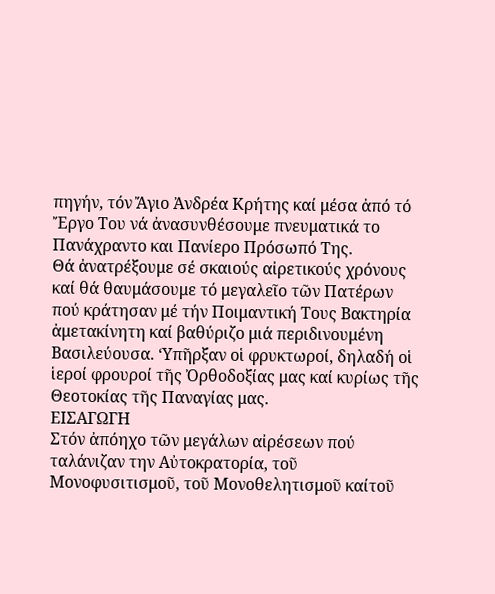πηγήν, τόν Ἄγιο Ἀνδρέα Κρήτης καί μέσα ἀπό τό Ἔργο Του νά ἀνασυνθέσουμε πνευματικά το Πανάχραντο και Πανίερο Πρόσωπό Της.
Θά ἀνατρέξουμε σέ σκαιούς αἰρετικούς χρόνους καί θά θαυμάσουμε τό μεγαλεῖο τῶν Πατέρων πού κράτησαν μέ τήν Ποιμαντική Τους Βακτηρία ἀμετακίνητη καί βαθύριζο μιά περιδινουμένη Βασιλεύουσα. ‘Υπῆρξαν οἱ φρυκτωροί, δηλαδή οἱ ἱεροί φρουροί τῆς Ὀρθοδοξίας μας καί κυρίως τῆς Θεοτοκίας τῆς Παναγίας μας.
ΕΙΣΑΓΩΓΗ
Στόν ἀπόηχο τῶν μεγάλων αἰρέσεων πού ταλάνιζαν την Αὐτοκρατορία, τοῦ Μονοφυσιτισμοῦ, τοῦ Μονοθελητισμοῦ καίτοῦ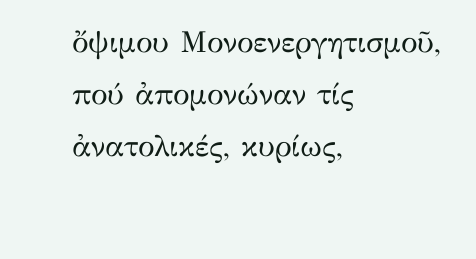ὄψιμου Μονοενεργητισμοῦ, πού ἀπομονώναν τίς ἀνατολικές, κυρίως,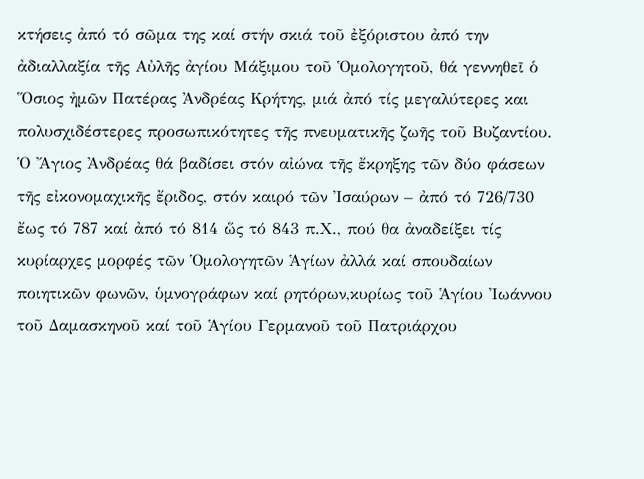κτήσεις ἀπό τό σῶμα της καί στήν σκιά τοῦ ἐξόριστου ἀπό την ἀδιαλλαξία τῆς Αὐλῆς ἀγίου Μάξιμου τοῦ Ὁμολογητοῦ, θά γεννηθεῖ ὁ Ὅσιος ἠμῶν Πατέρας Ἀνδρέας Κρήτης, μιά ἀπό τίς μεγαλύτερες και πολυσχιδέστερες προσωπικότητες τῆς πνευματικῆς ζωῆς τοῦ Βυζαντίου.
Ὁ Ἄγιος Ἀνδρέας θά βαδίσει στόν αἰώνα τῆς ἔκρηξης τῶν δύο φάσεων τῆς εἰκονομαχικῆς ἔριδος, στόν καιρό τῶν Ἰσαύρων – ἀπό τό 726/730 ἔως τό 787 καί ἀπό τό 814 ὥς τό 843 π.Χ., πού θα ἀναδείξει τίς κυρίαρχες μορφές τῶν Ὁμολογητῶν Ἁγίων ἀλλά καί σπουδαίων ποιητικῶν φωνῶν, ὑμνογράφων καί ρητόρων,κυρίως τοῦ Ἁγίου Ἰωάννου τοῦ Δαμασκηνοῦ καί τοῦ Ἁγίου Γερμανοῦ τοῦ Πατριάρχου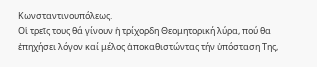Κωνσταντινουπόλεως.
Οἱ τρεῖς τους θά γίνουν ἡ τρίχορδη Θεομητορική λύρα, πού θα ἐπηχήσει λόγον καί μέλος ἀποκαθιστώντας τήν ὑπόσταση Της,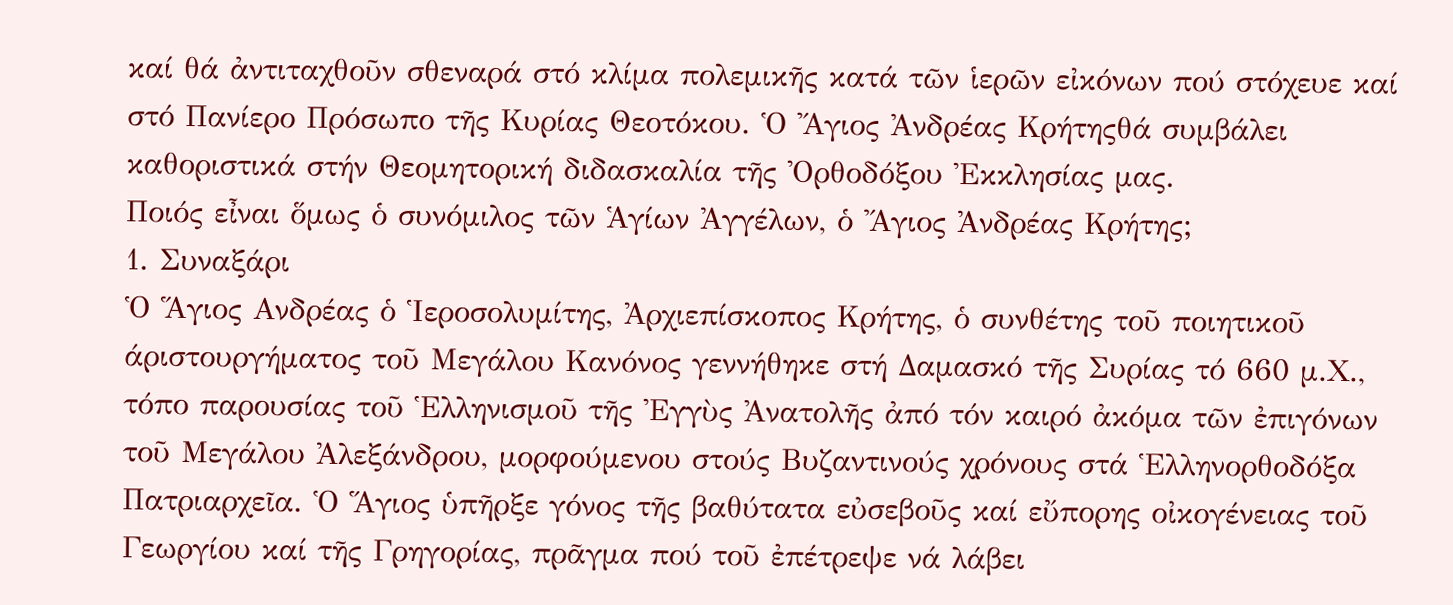καί θά ἀντιταχθοῦν σθεναρά στό κλίμα πολεμικῆς κατά τῶν ἱερῶν εἰκόνων πού στόχευε καί στό Πανίερο Πρόσωπο τῆς Κυρίας Θεοτόκου. Ὁ Ἄγιος Ἀνδρέας Κρήτηςθά συμβάλει καθοριστικά στήν Θεομητορική διδασκαλία τῆς Ὀρθοδόξου Ἐκκλησίας μας.
Ποιός εἶναι ὅμως ὁ συνόμιλος τῶν Ἁγίων Ἀγγέλων, ὁ Ἄγιος Ἀνδρέας Κρήτης;
1. Συναξάρι
Ὁ Ἅγιος Ανδρέας ὁ Ἱεροσολυμίτης, Ἀρχιεπίσκοπος Κρήτης, ὁ συνθέτης τοῦ ποιητικοῦ άριστουργήματος τοῦ Μεγάλου Κανόνος γεννήθηκε στή Δαμασκό τῆς Συρίας τό 660 μ.Χ., τόπο παρουσίας τοῦ Ἑλληνισμοῦ τῆς Ἐγγὺς Ἀνατολῆς ἀπό τόν καιρό ἀκόμα τῶν ἐπιγόνων τοῦ Μεγάλου Ἀλεξάνδρου, μορφούμενου στούς Βυζαντινούς χρόνους στά Ἑλληνορθοδόξα Πατριαρχεῖα. Ὁ Ἅγιος ὑπῆρξε γόνος τῆς βαθύτατα εὐσεβοῦς καί εὔπορης οἰκογένειας τοῦ Γεωργίου καί τῆς Γρηγορίας, πρᾶγμα πού τοῦ ἐπέτρεψε νά λάβει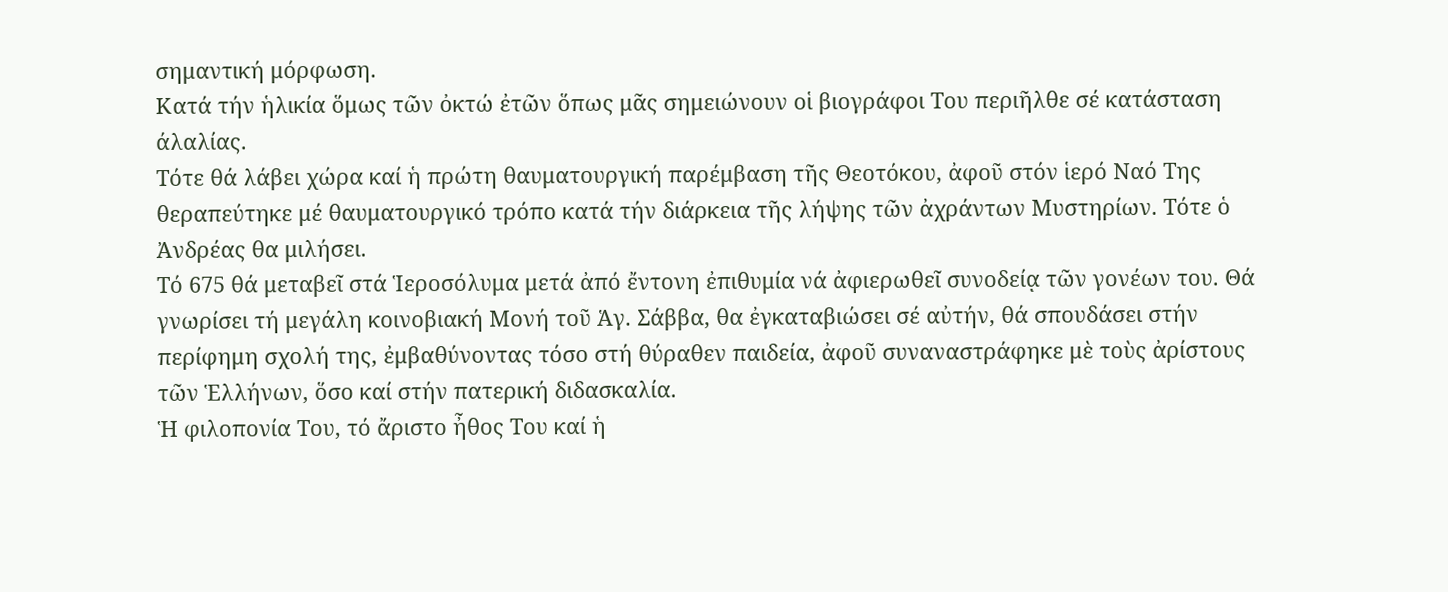σημαντική μόρφωση.
Κατά τήν ἡλικία ὅμως τῶν ὀκτώ ἐτῶν ὅπως μᾶς σημειώνουν οἱ βιογράφοι Του περιῆλθε σέ κατάσταση άλαλίας.
Τότε θά λάβει χώρα καί ἡ πρώτη θαυματουργική παρέμβαση τῆς Θεοτόκου, ἀφοῦ στόν ἱερό Ναό Της θεραπεύτηκε μέ θαυματουργικό τρόπο κατά τήν διάρκεια τῆς λήψης τῶν ἀχράντων Μυστηρίων. Τότε ὁ Ἀνδρέας θα μιλήσει.
Τό 675 θά μεταβεῖ στά Ἱεροσόλυμα μετά ἀπό ἔντονη ἐπιθυμία νά ἀφιερωθεῖ συνοδείᾳ τῶν γονέων του. Θά γνωρίσει τή μεγάλη κοινοβιακή Μονή τοῦ Ἁγ. Σάββα, θα ἐγκαταβιώσει σέ αὐτήν, θά σπουδάσει στήν περίφημη σχολή της, ἐμβαθύνοντας τόσο στή θύραθεν παιδεία, ἀφοῦ συναναστράφηκε μὲ τοὺς ἀρίστους τῶν Ἑλλήνων, ὅσο καί στήν πατερική διδασκαλία.
Ἡ φιλοπονία Του, τό ἄριστο ἦθος Του καί ἡ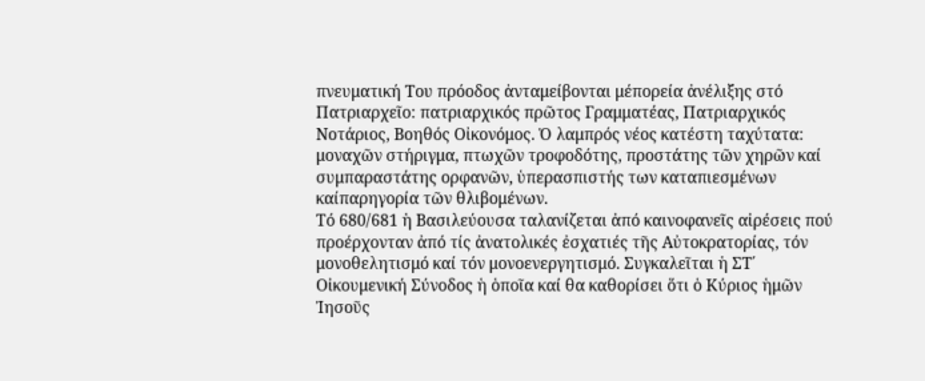πνευματική Του πρόοδος ἀνταμείβονται μέπορεία ἀνέλιξης στό Πατριαρχεῖο: πατριαρχικός πρῶτος Γραμματέας, Πατριαρχικός Νοτάριος, Βοηθός Οἰκονόμος. Ὁ λαμπρός νέος κατέστη ταχύτατα: μοναχῶν στήριγμα, πτωχῶν τροφοδότης, προστάτης τῶν χηρῶν καί συμπαραστάτης ορφανῶν, ὑπερασπιστής των καταπιεσμένων καίπαρηγορία τῶν θλιβομένων.
Τό 680/681 ἡ Βασιλεύουσα ταλανίζεται ἀπό καινοφανεῖς αἰρέσεις πού προέρχονταν ἀπό τίς ἀνατολικές ἐσχατιές τῆς Αὐτοκρατορίας, τόν μονοθελητισμό καί τόν μονοενεργητισμό. Συγκαλεῖται ἡ ΣΤ΄ Οἰκουμενική Σύνοδος ἡ ὁποῖα καί θα καθορίσει ὅτι ὁ Κύριος ἡμῶν Ἰησοῦς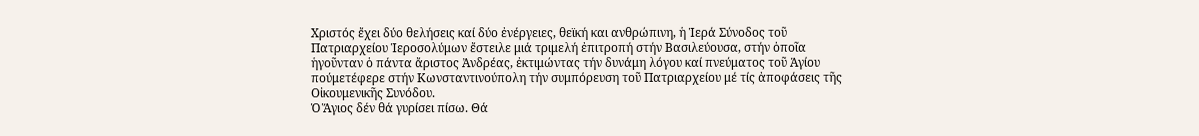Χριστός ἔχει δύο θελήσεις καί δύο ἐνέργειες, θεϊκή και ανθρώπινη, ἡ Ἱερά Σύνοδος τοῦ Πατριαρχείου Ἱεροσολύμων ἔστειλε μιά τριμελή ἐπιτροπή στήν Βασιλεύουσα, στήν ὁποῖα ἡγοῦνταν ὁ πάντα ἄριστος Ἀνδρέας, ἐκτιμώντας τήν δυνάμη λόγου καί πνεύματος τοῦ Ἁγίου πούμετέφερε στήν Κωνσταντινούπολη τήν συμπόρευση τοῦ Πατριαρχείου μέ τίς ἀποφάσεις τῆς Οἰκουμενικῆς Συνόδου.
Ὁ Ἅγιος δέν θά γυρίσει πίσω. Θά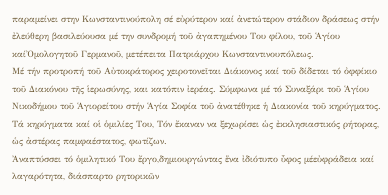παραμείνει στην Κωνσταντινούπολη σέ εὐρύτερον καί ἀνετώτερον στάδιον δράσεως στήν ἐλεύθερη βασιλεύουσα μέ την συνδρομή τοῦ ἀγαπημένου Του φίλου, τοῦ Ἁγίου καίὈμολογητοῦ Γερμανοῦ, μετέπειτα Πατριάρχου Κωνσταντινουπόλεως.
Μέ τήν προτροπή τοῦ Αὐτοκράτορος χειροτονεῖται Διάκονος καί τοῦ δίδεται τό ὀφφίκιο τοῦ Διακόνου τῆς ἱερωσύνης, και κατόπιν ἰερέας. Σύμφωνα μέ τό Συναξάρι τοῦ Ἁγίου Νικοδήμου τοῦ Ἁγιορείτου στήν Ἁγία Σοφία τοῦ ἀνατέθηκε ἡ Διακονία τοῦ κηρύγματος.
Τά κηρύγματα καί οἱ ὁμιλίες Του, Τόν ἔκαναν να ξεχωρίσει ὡς ἐκκλησιαστικός ρήτορας, ὡς ἀστέρας παμφαέστατος, φωτίζων.
Ἀναπτύσσει τό ὁμιλητικό Του ἔργο,δημιουργώντας ἕνα ἰδιότυπο ὖφος μέεὐφράδεια καί λαγαρότητα, διάσπαρτο ρητορικῶν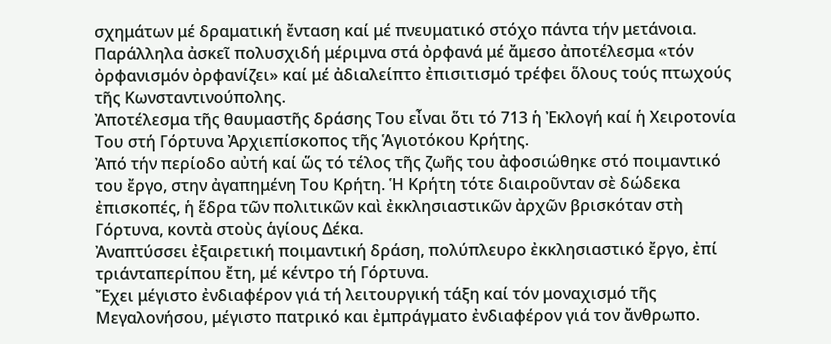σχημάτων μέ δραματική ἔνταση καί μέ πνευματικό στόχο πάντα τήν μετάνοια.
Παράλληλα ἀσκεῖ πολυσχιδή μέριμνα στά ὀρφανά μέ ἄμεσο ἀποτέλεσμα «τόν ὀρφανισμόν ὀρφανίζει» καί μέ ἀδιαλείπτο ἐπισιτισμό τρέφει ὅλους τούς πτωχούς τῆς Κωνσταντινούπολης.
Ἀποτέλεσμα τῆς θαυμαστῆς δράσης Του εἶναι ὅτι τό 713 ἡ Ἐκλογή καί ἡ Χειροτονία Του στή Γόρτυνα Ἀρχιεπίσκοπος τῆς Ἁγιοτόκου Κρήτης.
Ἀπό τήν περίοδο αὐτή καί ὥς τό τέλος τῆς ζωῆς του ἀφοσιώθηκε στό ποιμαντικό του ἔργο, στην ἀγαπημένη Του Κρήτη. Ἡ Κρήτη τότε διαιροῦνταν σὲ δώδεκα ἐπισκοπές, ἡ ἕδρα τῶν πολιτικῶν καὶ ἐκκλησιαστικῶν ἀρχῶν βρισκόταν στὴ Γόρτυνα, κοντὰ στοὺς ἁγίους Δέκα.
Ἀναπτύσσει ἐξαιρετική ποιμαντική δράση, πολύπλευρο ἐκκλησιαστικό ἔργο, ἐπί τριάνταπερίπου ἔτη, μέ κέντρο τή Γόρτυνα.
Ἔχει μέγιστο ἐνδιαφέρον γιά τή λειτουργική τάξη καί τόν μοναχισμό τῆς Μεγαλονήσου, μέγιστο πατρικό και ἐμπράγματο ἐνδιαφέρον γιά τον ἄνθρωπο.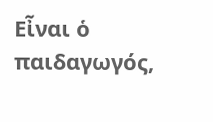Εἶναι ὁ παιδαγωγός,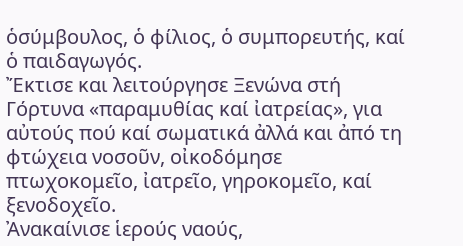ὁσύμβουλος, ὁ φίλιος, ὁ συμπορευτής, καί ὁ παιδαγωγός.
Ἔκτισε και λειτούργησε Ξενώνα στή Γόρτυνα «παραμυθίας καί ἰατρείας», για αὐτούς πού καί σωματικά ἀλλά και ἀπό τη φτώχεια νοσοῦν, οἰκοδόμησε πτωχοκομεῖο, ἰατρεῖο, γηροκομεῖο, καί ξενοδοχεῖο.
Ἀνακαίνισε ἱερούς ναούς,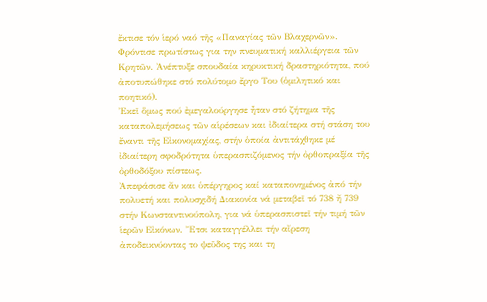ἔκτισε τόν ἱερό ναό τῆς «Παναγίας τῶν Βλαχερνῶν». Φρόντισε πρωτίστως για την πνευματική καλλιέργεια τῶν Κρητῶν. Ἀνέπτυξε σπουδαία κηρυκτική δραστηριότητα, πού ἀποτυπώθηκε στό πολύτομο ἔργο Του (ὁμιλητικό και ποητικό).
Ἐκεῖ ὅμως πού ἐμεγαλούργησε ἦταν στό ζήτημα τῆς καταπολεμήσεως τῶν αἱρέσεων και ἰδιαίτερα στή στάση του ἔναντι τῆς Εἰκονομαχίας, στήν ὁποία ἀντιτάχθηκε μέ ἰδιαίτερη σφοδρότητα ὑπερασπιζόμενος τήν ὀρθοπραξία τῆς ὀρθοδόξου πίστεως.
Ἀπεφάσισε ἄν και ὑπέργηρος καί καταπονημένος ἀπό τήν πολυετή και πολυσχιδή Διακονία νά μεταβεῖ τό 738 ἤ 739 στήν Κωνσταντινούπολη, για νά ὑπερασπιστεῖ τήν τιμή τῶν ἱερῶν Εἰκόνων. Ἔτσι καταγγέλλει τήν αἴρεση ἀποδεικνύοντας το ψεῦδος της και τη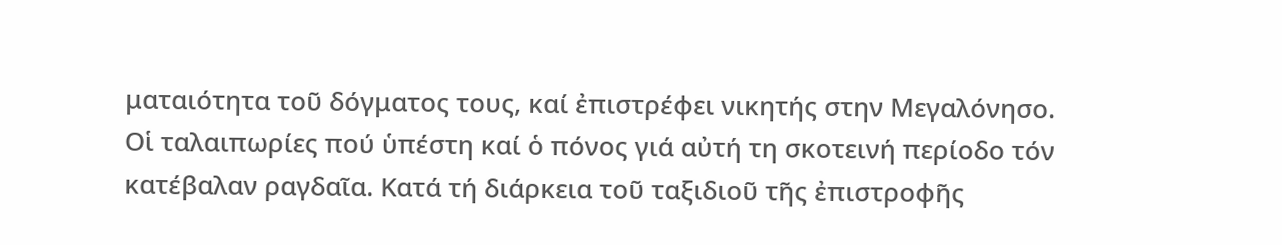ματαιότητα τοῦ δόγματος τους, καί ἐπιστρέφει νικητής στην Μεγαλόνησο.
Οἱ ταλαιπωρίες πού ὑπέστη καί ὁ πόνος γιά αὐτή τη σκοτεινή περίοδο τόν κατέβαλαν ραγδαῖα. Κατά τή διάρκεια τοῦ ταξιδιοῦ τῆς ἐπιστροφῆς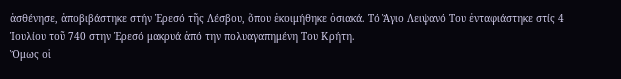ἀσθένησε, ἀποβιβάστηκε στήν Ἐρεσό τῆς Λέσβου, ὅπου ἐκοιμήθηκε ὁσιακά. Τό Ἅγιο Λειψανό Του ἐνταφιάστηκε στίς 4 Ἰουλίου τοῦ 740 στην Ἐρεσό μακρυά ἀπό την πολυαγαπημένη Του Κρήτη.
Ὅμως οἱ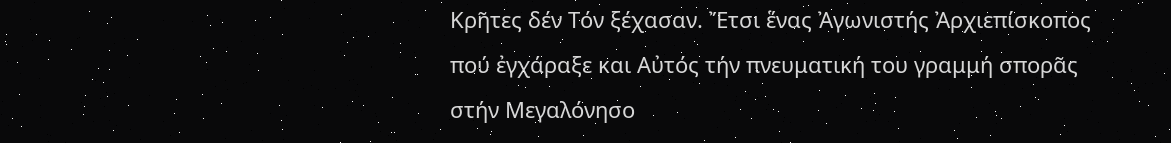Κρῆτες δέν Τόν ξέχασαν. Ἔτσι ἕνας Ἀγωνιστής Ἀρχιεπίσκοπος πού ἐγχάραξε και Αὐτός τήν πνευματική του γραμμή σπορᾶς στήν Μεγαλόνησο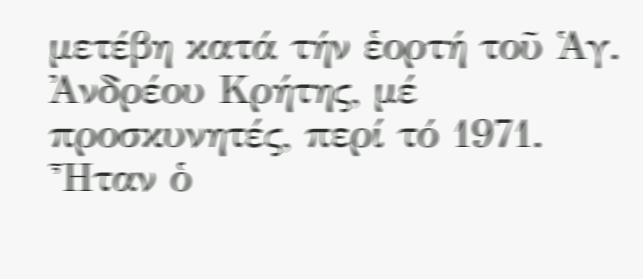μετέβη κατά τήν ἑορτή τοῦ Ἁγ. Ἀνδρέου Κρήτης, μέ προσκυνητές, περί τό 1971. Ἦταν ὁ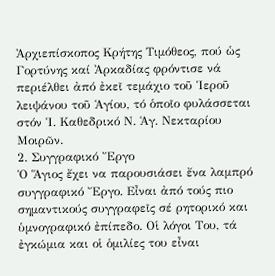Ἀρχιεπίσκοπος Κρήτης Τιμόθεος, πού ὡς Γορτύνης καί Ἀρκαδίας φρόντισε νά περιέλθει ἀπό ἐκεῖ τεμάχιο τοῦ Ἱεροῦ λειψάνου τοῦ Ἁγίου, τό ὁποῖο φυλάσσεται στόν Ἱ. Καθεδρικό Ν. Ἁγ. Νεκταρίου Μοιρῶν.
2. Συγγραφικό Ἔργο
Ὁ Ἅγιος ἔχει να παρουσιάσει ἔνα λαμπρό συγγραφικό Ἔργο. Εἶναι ἀπό τούς πιο σημαντικούς συγγραφεῖς σέ ρητορικό και ὑμνογραφικό ἐπίπεδο. Οἱ λόγοι Του, τά ἐγκώμια και οἱ ὁμιλίες του εἶναι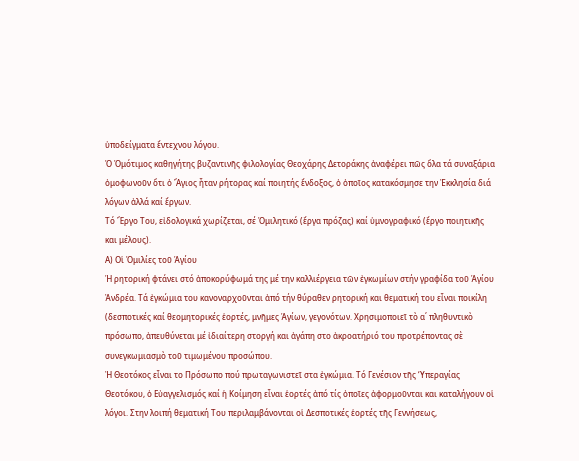ὑποδείγματα ἔντεχνου λόγου.
Ὁ Ὁμότιμος καθηγήτης βυζαντινῆς φιλολογίας Θεοχάρης Δετοράκης ἀναφέρει πῶς ὅλα τά συναξάρια ὁμοφωνοῦν ὅτι ὁ Ἄγιος ἦταν ρήτορας καί ποιητής ἔνδοξος, ὁ ὁποῖος κατακόσμησε την Ἐκκλησία διά λόγων ἀλλά καί ἔργων.
Τό Ἔργο Του, εἰδολογικά χωρίζεται, σέ Ὁμιλητικό (ἔργα πρόζας) καί ὑμνογραφικό (ἔργο ποιητικῆς και μέλους).
Α) Οἱ Ὁμιλίες τοῦ Ἁγίου
Ἡ ρητορική φτάνει στό ἀποκορύφωμά της μέ την καλλιέργεια τῶν ἐγκωμίων στήν γραφίδα τοῦ Ἁγίου Ἀνδρέα. Τά ἐγκώμια του κανοναρχοῦνται ἀπό τήν θύραθεν ρητορική και θεματική του εἶναι ποικίλη (δεσποτικές καί θεομητορικές ἑορτές, μνῆμες Ἁγίων, γεγονότων. Χρησιμοποιεῖ τὸ α΄ πληθυντικὸ πρόσωπο, ἀπευθύνεται μέ ἰδιαίτερη στοργή και ἀγάπη στο ἀκροατήριό του προτρέποντας σὲ συνεγκωμιασμὸ τοῦ τιμωμένου προσώπου.
Ἠ Θεοτόκος εἶναι το Πρόσωπο πού πρωταγωνιστεῖ στα ἐγκώμια. Τό Γενέσιον τῆς ‘Υπεραγίας Θεοτόκου, ὁ Εὐαγγελισμός καί ἡ Κοίμηση εἶναι ἑορτές ἀπό τίς ὀποῖες ἀφορμοῦνται και καταλήγουν οἱ λόγοι. Στην λοιπή θεματική Του περιλαμβάνονται οἱ Δεσποτικές ἑορτές τῆς Γεννήσεως,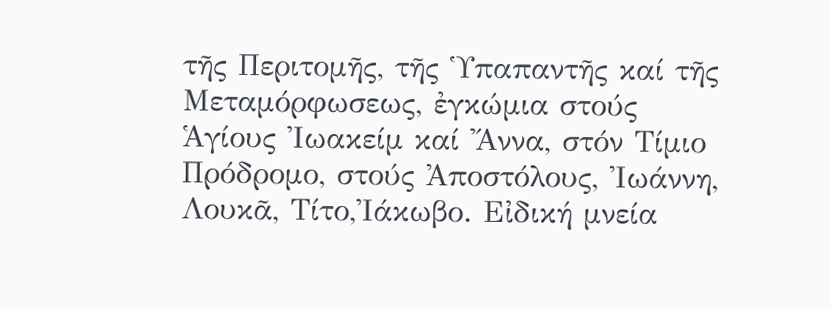τῆς Περιτομῆς, τῆς Ὑπαπαντῆς καί τῆς Μεταμόρφωσεως, ἐγκώμια στούς Ἁγίους Ἰωακείμ καί Ἄννα, στόν Τίμιο Πρόδρομο, στούς Ἀποστόλους, Ἰωάννη, Λουκᾶ, Τίτο,Ἰάκωβο. Εἰδική μνεία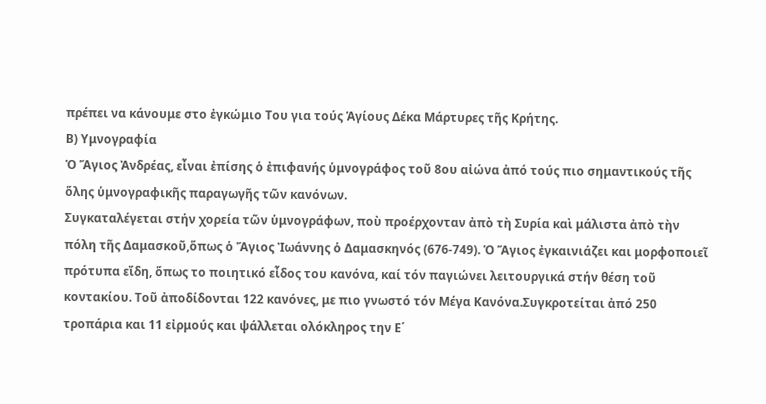πρέπει να κάνουμε στο ἐγκώμιο Του για τούς Ἁγίους Δέκα Μάρτυρες τῆς Κρήτης.
Β) Υμνογραφία
Ὁ Ἅγιος Ἀνδρέας, εἶναι ἐπίσης ὁ ἐπιφανής ὑμνογράφος τοῦ 8ου αἰώνα ἀπό τούς πιο σημαντικούς τῆς ὅλης ὑμνογραφικῆς παραγωγῆς τῶν κανόνων.
Συγκαταλέγεται στήν χορεία τῶν ὑμνογράφων, ποὺ προέρχονταν ἀπὸ τὴ Συρία καὶ μάλιστα ἀπὸ τὴν πόλη τῆς Δαμασκοῦ,ὅπως ὁ Ἅγιος Ἰωάννης ὁ Δαμασκηνός (676-749). Ὁ Ἅγιος ἐγκαινιάζει και μορφοποιεῖ πρότυπα εἴδη, ὅπως το ποιητικό εἶδος του κανόνα, καί τόν παγιώνει λειτουργικά στήν θέση τοῦ κοντακίου. Τοῦ ἀποδίδονται 122 κανόνες, με πιο γνωστό τόν Μέγα Κανόνα.Συγκροτείται ἀπό 250 τροπάρια και 11 εἰρμούς και ψάλλεται ολόκληρος την Ε΄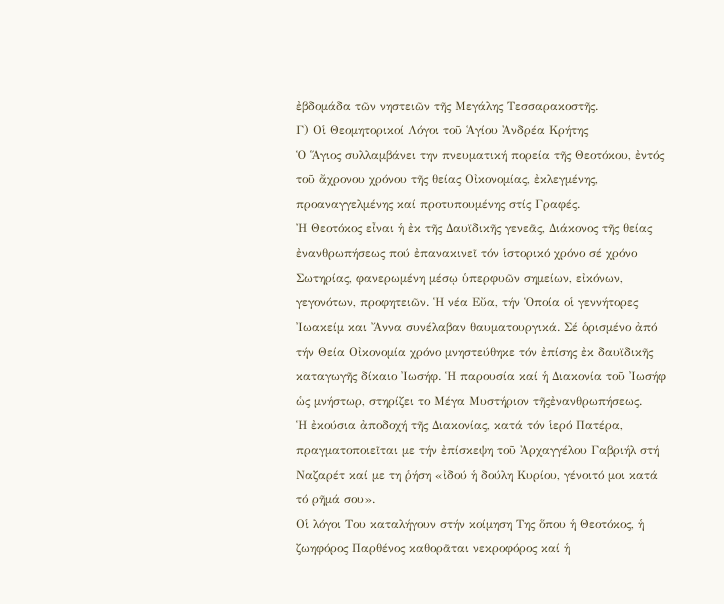ἐβδομάδα τῶν νηστειῶν τῆς Μεγάλης Τεσσαρακοστῆς.
Γ) Οἱ Θεομητορικοί Λόγοι τοῦ Ἁγίου Ἀνδρέα Κρήτης
Ὁ Ἅγιος συλλαμβάνει την πνευματική πορεία τῆς Θεοτόκου, ἐντός τοῦ ἄχρονου χρόνου τῆς θείας Οἰκονομίας, ἐκλεγμένης, προαναγγελμένης καί προτυπουμένης στίς Γραφές.
Ἠ Θεοτόκος εἶναι ἡ ἐκ τῆς Δαυϊδικῆς γενεᾶς, Διάκονος τῆς θείας ἐνανθρωπήσεως πού ἐπανακινεῖ τόν ἱστορικό χρόνο σέ χρόνο Σωτηρίας, φανερωμένη μέσῳ ὑπερφυῶν σημείων, εἰκόνων, γεγονότων, προφητειῶν. Ἡ νέα Εὔα, τήν Ὁποία οἱ γεννήτορες Ἰωακείμ και Ἄννα συνέλαβαν θαυματουργικά. Σέ ὁρισμένο ἀπό τήν Θεία Οἰκονομία χρόνο μνηστεύθηκε τόν ἐπίσης ἐκ δαυϊδικῆς καταγωγῆς δίκαιο Ἰωσήφ. Ἡ παρουσία καί ἡ Διακονία τοῦ Ἰωσήφ ὡς μνήστωρ, στηρίζει το Μέγα Μυστήριον τῆςἐνανθρωπήσεως.
Ἡ ἐκούσια ἀποδοχή τῆς Διακονίας, κατά τόν ἱερό Πατέρα, πραγματοποιεῖται με τήν ἐπίσκεψη τοῦ Ἀρχαγγέλου Γαβριήλ στή Ναζαρέτ καί με τη ῥήση «ἰδού ἡ δούλη Κυρίου, γένοιτό μοι κατά τό ρῆμά σου».
Οἱ λόγοι Του καταλήγουν στήν κοίμηση Της ὅπου ἡ Θεοτόκος, ἡ ζωηφόρος Παρθένος καθορᾶται νεκροφόρος καί ἡ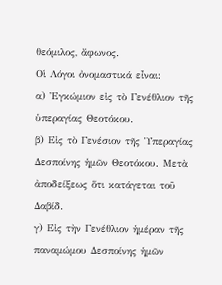θεόμιλος, ἄφωνος.
Οἱ Λόγοι ὀνομαστικά εἶναι:
α) Ἐγκώμιον εἰς τὸ Γενέθλιον τῆς ὑπεραγίας Θεοτόκου.
β) Εἰς τὸ Γενέσιον τῆς Ὑπεραγίας Δεσποίνης ἡμῶν Θεοτόκου. Μετὰ ἀποδείξεως ὅτι κατάγεται τοῦ Δαβίδ.
γ) Εἰς τὴν Γενέθλιον ἡμέραν τῆς παναμώμου Δεσποίνης ἡμῶν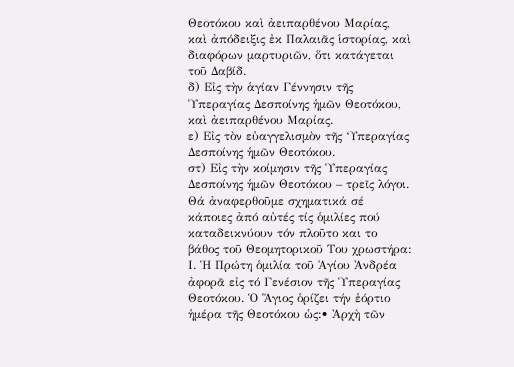Θεοτόκου καὶ ἀειπαρθένου Μαρίας, καὶ ἀπόδειξις ἐκ Παλαιᾶς ἱστορίας, καὶ διαφόρων μαρτυριῶν, ὅτι κατάγεται τοῦ Δαβίδ.
δ) Εἰς τὴν ἁγίαν Γέννησιν τῆς Ὑπεραγίας Δεσποίνης ἡμῶν Θεοτόκου, καὶ ἀειπαρθένου Μαρίας.
ε) Εἰς τὸν εὐαγγελισμὸν τῆς ‘Υπεραγίας Δεσποίνης ἡμῶν Θεοτόκου.
στ) Εἰς τὴν κοίμησιν τῆς Ὑπεραγίας Δεσποίνης ἡμῶν Θεοτόκου – τρεῖς λόγοι.
Θά ἀναφερθοῦμε σχηματικά σέ κάποιες ἀπό αὐτές τίς ὁμιλίες πού καταδεικνύουν τόν πλοῦτο και το βάθος τοῦ Θεομητορικοῦ Του χρωστήρα:
Ι. Ἡ Πρώτη ὁμιλία τοῦ Ἁγίου Ἀνδρέα ἀφορᾶ εἰς τό Γενέσιον τῆς Ὑπεραγίας Θεοτόκου. Ὁ Ἅγιος ὁρίζει τήν ἑόρτιο ἡμέρα τῆς Θεοτόκου ὡς:• Ἀρχὴ τῶν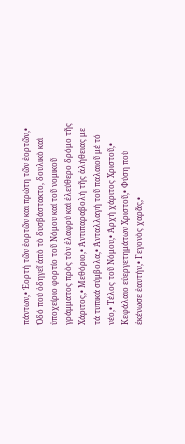πάντων,• Ἑορτή τῶν ἑορτῶν και πρώτη τῶν ἑορτῶν,• Ὁδό πού ὁδηγεῖ ἀπὸ τὸ δυσβάστακτο, δουλικὸ καὶ ὑποχείριο φορτίο τοῦ Νόμου καί τοῦ νομικοῦ γράμματος πρὸς τὸν ἐλαφρύ καὶ ἐλεύθερο δρόμο τῆς Χάριτος,• Μεθόριο,• Ἀντιπαραβολή τῆς ἀλήθειας με τά τυπικά σύμβολα,• Ἀνταλλαγή τοῦ παλαιοῦ μέ τό νέο,• Τέλος τοῦ Νόμου,• Ἀρχή χάριτος Χριστοῦ,• Κεφάλαιο εὐεργετημάτων Χριστοῦ,• Φύση ποὺ ἐκένωσε ἑαυτήν,• Γεγονὸς χαρᾶς,•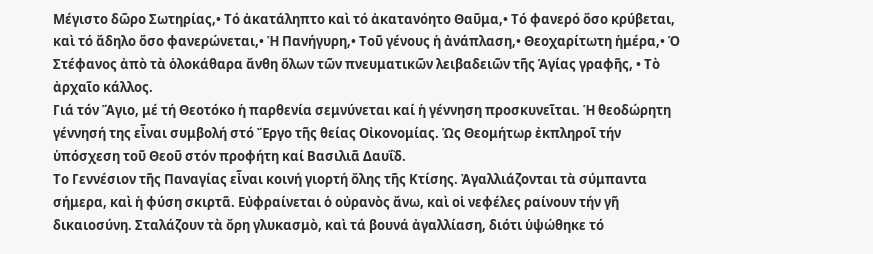Μέγιστο δῶρο Σωτηρίας,• Τό ἀκατάληπτο καὶ τό ἀκατανόητο Θαῦμα,• Τό φανερό ὅσο κρύβεται, καὶ τό ἄδηλο ὅσο φανερώνεται,• Ἡ Πανήγυρη,• Τοῦ γένους ἡ ἀνάπλαση,• Θεοχαρίτωτη ἡμέρα,• Ὁ Στέφανος ἀπὸ τὰ ὁλοκάθαρα ἄνθη ὅλων τῶν πνευματικῶν λειβαδειῶν τῆς Ἁγίας γραφῆς, • Τὸ ἀρχαῖο κάλλος.
Γιά τόν Ἅγιο, μέ τή Θεοτόκο ἡ παρθενία σεμνύνεται καί ἡ γέννηση προσκυνεῖται. Ἡ θεοδώρητη γέννησή της εἶναι συμβολή στό Ἔργο τῆς θείας Οἰκονομίας. Ὡς Θεομήτωρ ἐκπληροῖ τήν ὑπόσχεση τοῦ Θεοῦ στόν προφήτη καί Βασιλιᾶ Δαυΐδ.
Το Γεννέσιον τῆς Παναγίας εἶναι κοινή γιορτή ὄλης τῆς Κτίσης. Ἀγαλλιάζονται τὰ σύμπαντα σήμερα, καὶ ἡ φύση σκιρτᾶ. Εὐφραίνεται ὁ οὐρανὸς ἄνω, καὶ οἱ νεφέλες ραίνουν τήν γῆ δικαιοσύνη. Σταλάζουν τὰ ὄρη γλυκασμὸ, καὶ τά βουνά ἀγαλλίαση, διότι ὑψώθηκε τό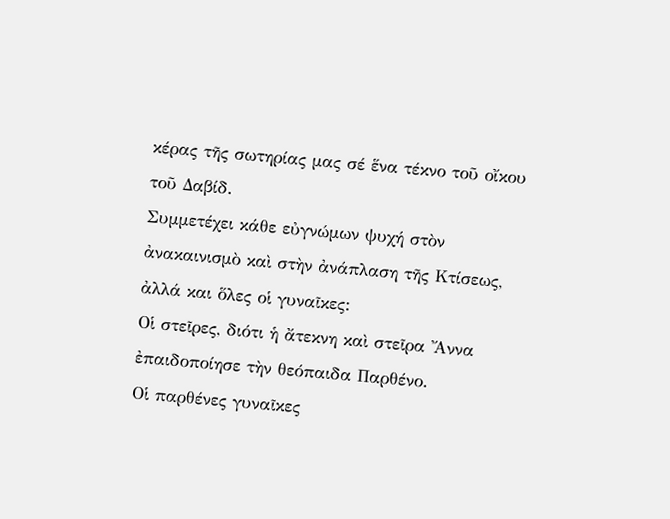κέρας τῆς σωτηρίας μας σέ ἕνα τέκνο τοῦ οἴκου τοῦ Δαβίδ.
Συμμετέχει κάθε εὐγνώμων ψυχή στὸν ἀνακαινισμὸ καὶ στὴν ἀνάπλαση τῆς Κτίσεως, ἀλλά και ὅλες οἱ γυναῖκες:
Οἱ στεῖρες, διότι ἡ ἄτεκνη καὶ στεῖρα Ἄννα ἐπαιδοποίησε τὴν θεόπαιδα Παρθένο.
Οἱ παρθένες γυναῖκες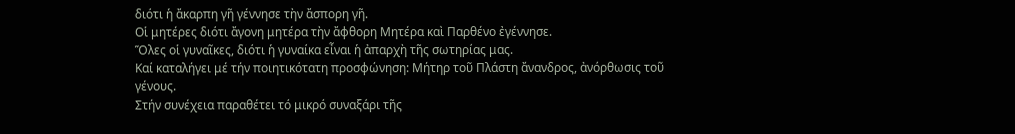διότι ἡ ἄκαρπη γῆ γέννησε τὴν ἄσπορη γῆ.
Οἱ μητέρες διότι ἄγονη μητέρα τὴν ἄφθορη Μητέρα καὶ Παρθένο ἐγέννησε.
Ὅλες οἱ γυναῖκες, διότι ἡ γυναίκα εἶναι ἡ ἀπαρχὴ τῆς σωτηρίας μας.
Καί καταλήγει μέ τήν ποιητικότατη προσφώνηση: Μήτηρ τοῦ Πλάστη ἄνανδρος, ἀνόρθωσις τοῦ γένους.
Στήν συνέχεια παραθέτει τό μικρό συναξάρι τῆς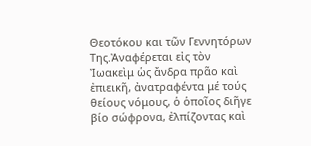Θεοτόκου και τῶν Γεννητόρων Της.Ἀναφέρεται εἰς τὸν Ἰωακεὶμ ὡς ἄνδρα πρᾶο καὶ ἐπιεικῆ, ἀνατραφέντα μέ τούς θείους νόμους, ὁ ὁποῖος διῆγε βίο σώφρονα, ἐλπίζοντας καὶ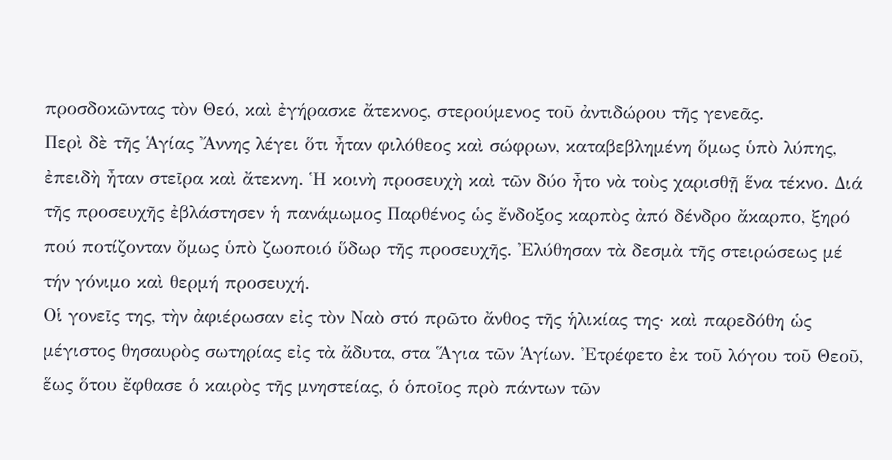προσδοκῶντας τὸν Θεό, καὶ ἐγήρασκε ἄτεκνος, στερούμενος τοῦ ἀντιδώρου τῆς γενεᾶς.
Περὶ δὲ τῆς Ἁγίας Ἄννης λέγει ὅτι ἦταν φιλόθεος καὶ σώφρων, καταβεβλημένη ὅμως ὑπὸ λύπης, ἐπειδὴ ἦταν στεῖρα καὶ ἄτεκνη. Ἡ κοινὴ προσευχὴ καὶ τῶν δύο ἦτο νὰ τοὺς χαρισθῇ ἕνα τέκνο. Διά τῆς προσευχῆς ἐβλάστησεν ἡ πανάμωμος Παρθένος ὡς ἔνδοξος καρπὸς ἀπό δένδρο ἄκαρπο, ξηρό πού ποτίζονταν ὄμως ὑπὸ ζωοποιό ὕδωρ τῆς προσευχῆς. Ἐλύθησαν τὰ δεσμὰ τῆς στειρώσεως μέ τήν γόνιμο καὶ θερμή προσευχή.
Οἱ γονεῖς της, τὴν ἀφιέρωσαν εἰς τὸν Ναὸ στό πρῶτο ἄνθος τῆς ἡλικίας της· καὶ παρεδόθη ὡς μέγιστος θησαυρὸς σωτηρίας εἰς τὰ ἄδυτα, στα Ἅγια τῶν Ἁγίων. Ἐτρέφετο ἐκ τοῦ λόγου τοῦ Θεοῦ, ἕως ὅτου ἔφθασε ὁ καιρὸς τῆς μνηστείας, ὁ ὁποῖος πρὸ πάντων τῶν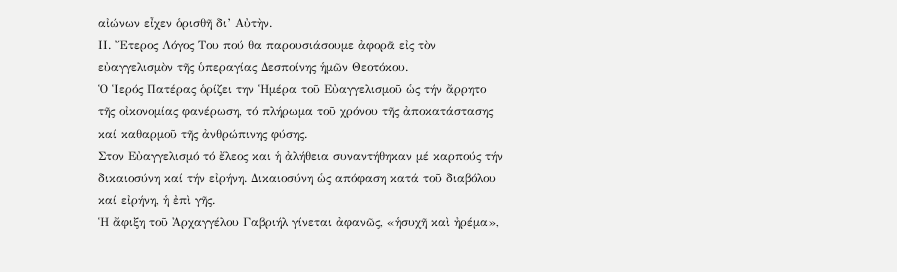αἰώνων εἶχεν ὁρισθῆ δι’ Αὐτὴν.
ΙΙ. Ἔτερος Λόγος Του πού θα παρουσιάσουμε ἀφορᾶ εἰς τὸν εὐαγγελισμὸν τῆς ὑπεραγίας Δεσποίνης ἡμῶν Θεοτόκου.
Ὁ Ἱερός Πατέρας ὁρίζει την Ἡμέρα τοῦ Εὐαγγελισμοῦ ὡς τήν ἄρρητο τῆς οἰκονομίας φανέρωση, τό πλήρωμα τοῦ χρόνου τῆς ἀποκατάστασης καί καθαρμοῦ τῆς ἀνθρώπινης φύσης.
Στον Εὐαγγελισμό τό ἔλεος και ἡ ἀλήθεια συναντήθηκαν μέ καρπούς τήν δικαιοσύνη καί τήν εἰρήνη. Δικαιοσύνη ὡς απόφαση κατά τοῦ διαβόλου καί εἰρήνη, ἡ ἐπὶ γῆς.
Ἡ ἄφιξη τοῦ Ἀρχαγγέλου Γαβριήλ γίνεται ἀφανῶς, «ἡσυχῆ καὶ ἠρέμα»,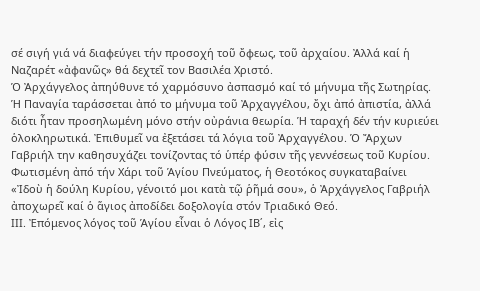σέ σιγή γιά νά διαφεύγει τήν προσοχή τοῦ ὄφεως, τοῦ ἀρχαίου. Ἀλλά καί ἡ Ναζαρέτ «ἀφανῶς» θά δεχτεῖ τον Βασιλέα Χριστό.
Ὁ Ἀρχάγγελος ἀπηύθυνε τό χαρμόσυνο ἀσπασμό καί τό μήνυμα τῆς Σωτηρίας.
Ἡ Παναγία ταράσσεται ἀπό το μήνυμα τοῦ Ἀρχαγγέλου, ὄχι ἀπό ἀπιστία, ἀλλά διότι ἦταν προσηλωμένη μόνο στήν οὐράνια θεωρία. Ἡ ταραχή δέν τήν κυριεύει ὁλοκληρωτικά. Ἐπιθυμεῖ να ἐξετάσει τά λόγια τοῦ Ἀρχαγγέλου. Ὁ Ἄρχων Γαβριήλ την καθησυχάζει τονίζοντας τό ὑπέρ φύσιν τῆς γεννέσεως τοῦ Κυρίου. Φωτισμένη ἀπό τήν Χάρι τοῦ Ἁγίου Πνεύματος, ἡ Θεοτόκος συγκαταβαίνει «Ἰδοὺ ἡ δούλη Κυρίου, γένοιτό μοι κατὰ τῷ ῥῆμά σου», ὁ Ἀρχάγγελος Γαβριήλ ἀποχωρεῖ καί ὁ ἅγιος ἀποδίδει δοξολογία στόν Τριαδικό Θεό.
ΙΙΙ. Ἐπόμενος λόγος τοῦ Ἁγίου εἶναι ὁ Λόγος ΙΒ΄, εἰς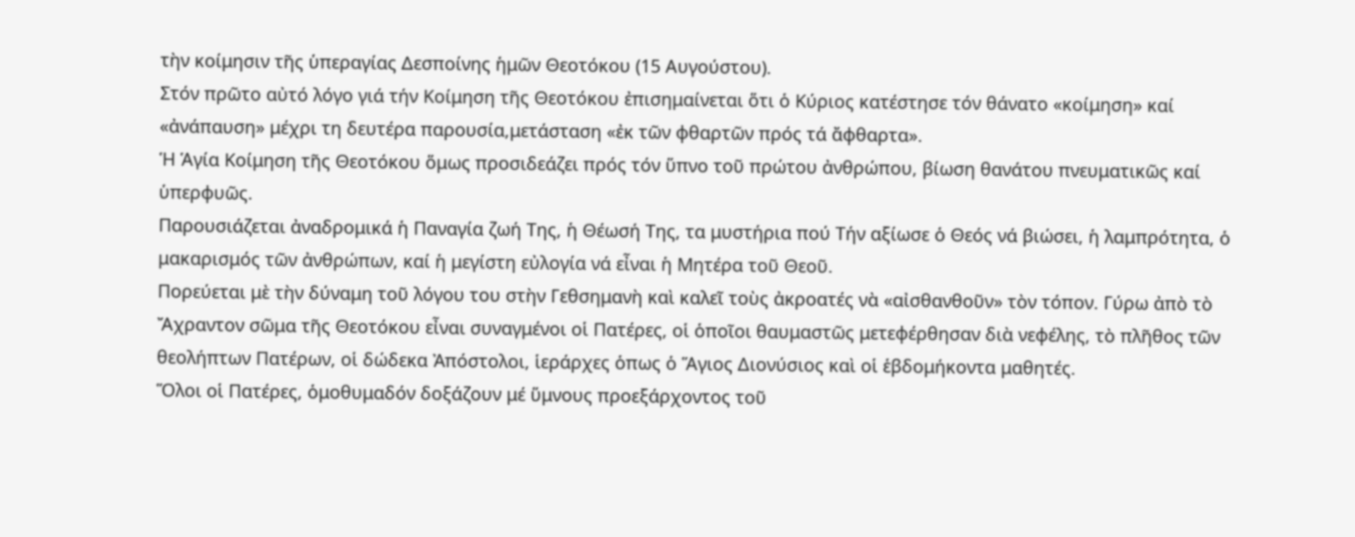τὴν κοίμησιν τῆς ὑπεραγίας Δεσποίνης ἡμῶν Θεοτόκου (15 Αυγούστου).
Στόν πρῶτο αὐτό λόγο γιά τήν Κοίμηση τῆς Θεοτόκου ἐπισημαίνεται ὅτι ὁ Κύριος κατέστησε τόν θάνατο «κοίμηση» καί «ἀνάπαυση» μέχρι τη δευτέρα παρουσία,μετάσταση «ἐκ τῶν φθαρτῶν πρός τά ἄφθαρτα».
Ἡ Ἁγία Κοίμηση τῆς Θεοτόκου ὅμως προσιδεάζει πρός τόν ὕπνο τοῦ πρώτου ἀνθρώπου, βίωση θανάτου πνευματικῶς καί ὑπερφυῶς.
Παρουσιάζεται ἀναδρομικά ἡ Παναγία ζωή Της, ἡ Θέωσή Της, τα μυστήρια πού Τήν αξίωσε ὁ Θεός νά βιώσει, ἡ λαμπρότητα, ὁ μακαρισμός τῶν ἀνθρώπων, καί ἡ μεγίστη εὐλογία νά εἶναι ἡ Μητέρα τοῦ Θεοῦ.
Πορεύεται μὲ τὴν δύναμη τοῦ λόγου του στὴν Γεθσημανὴ καὶ καλεῖ τοὺς ἀκροατές νὰ «αἰσθανθοῦν» τὸν τόπον. Γύρω ἀπὸ τὸ Ἄχραντον σῶμα τῆς Θεοτόκου εἶναι συναγμένοι οἱ Πατέρες, οἱ ὁποῖοι θαυμαστῶς μετεφέρθησαν διὰ νεφέλης, τὸ πλῆθος τῶν θεολήπτων Πατέρων, οἱ δώδεκα Ἀπόστολοι, ἱεράρχες ὁπως ὁ Ἅγιος Διονύσιος καὶ οἱ ἑβδομήκοντα μαθητές.
Ὅλοι οἱ Πατέρες, ὁμοθυμαδόν δοξάζουν μέ ὕμνους προεξάρχοντος τοῦ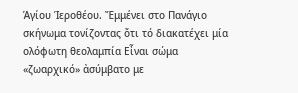Ἁγίου Ἱεροθέου. Ἔμμένει στο Πανάγιο σκήνωμα τονίζοντας ὄτι τό διακατέχει μία ολόφωτη θεολαμπία Εἶναι σώμα «ζωαρχικό» ἀσύμβατο με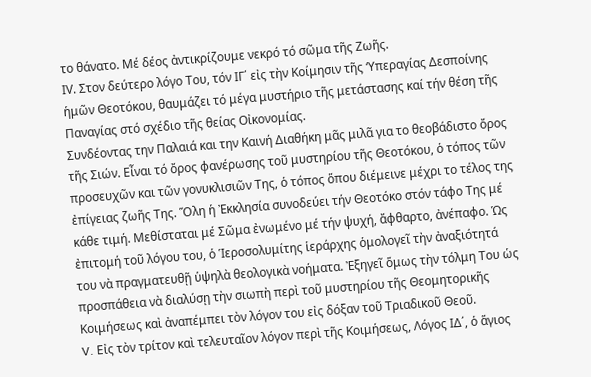το θάνατο. Μέ δέος ἀντικρίζουμε νεκρό τό σῶμα τῆς Ζωῆς.
ΙV. Στον δεύτερο λόγο Του, τόν ΙΓ΄ εἰς τὴν Κοίμησιν τῆς ‘Υπεραγίας Δεσποίνης ἡμῶν Θεοτόκου, θαυμάζει τό μέγα μυστήριο τῆς μετάστασης καί τήν θέση τῆς Παναγίας στό σχέδιο τῆς θείας Οἰκονομίας.
Συνδέοντας την Παλαιά και την Καινή Διαθήκη μᾶς μιλᾶ για το θεοβάδιστο ὄρος τῆς Σιών. Εἶναι τό ὄρος φανέρωσης τοῦ μυστηρίου τῆς Θεοτόκου, ὁ τόπος τῶν προσευχῶν και τῶν γονυκλισιῶν Της, ὁ τόπος ὅπου διέμεινε μέχρι το τέλος της ἐπίγειας ζωῆς Της. Ὅλη ἡ Ἐκκλησία συνοδεύει τήν Θεοτόκο στόν τάφο Της μέ κάθε τιμή. Μεθίσταται μέ Σῶμα ἐνωμένο μέ τήν ψυχή, ἄφθαρτο, ἀνέπαφο. Ὡς ἐπιτομή τοῦ λόγου του, ὁ Ἱεροσολυμίτης ἱεράρχης ὁμολογεῖ τὴν ἀναξιότητά του νὰ πραγματευθῇ ὑψηλὰ θεολογικὰ νοήματα. Ἐξηγεῖ ὅμως τὴν τόλμη Του ὡς προσπάθεια νὰ διαλύσῃ τὴν σιωπὴ περὶ τοῦ μυστηρίου τῆς Θεομητορικῆς Κοιμήσεως καὶ ἀναπέμπει τὸν λόγον του εἰς δόξαν τοῦ Τριαδικοῦ Θεοῦ.
V. Εἰς τὸν τρίτον καὶ τελευταῖον λόγον περὶ τῆς Κοιμήσεως, Λόγος ΙΔ΄, ὁ ἅγιος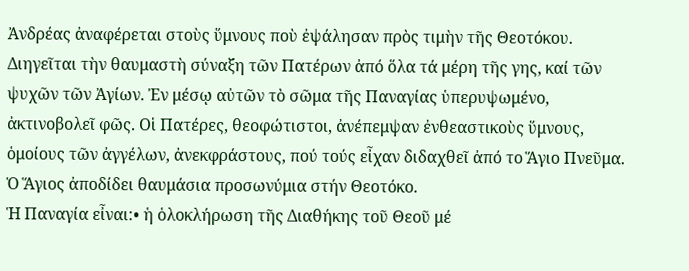Ἀνδρέας ἀναφέρεται στοὺς ὕμνους ποὺ ἐψάλησαν πρὸς τιμὴν τῆς Θεοτόκου. Διηγεῖται τὴν θαυμαστὴ σύναξη τῶν Πατέρων ἀπό ὅλα τά μέρη τῆς γης, καί τῶν ψυχῶν τῶν Ἀγίων. Ἐν μέσῳ αὐτῶν τὸ σῶμα τῆς Παναγίας ὑπερυψωμένο, ἀκτινοβολεῖ φῶς. Οἱ Πατέρες, θεοφώτιστοι, ἀνέπεμψαν ἐνθεαστικοὺς ὕμνους, ὁμοίους τῶν ἀγγέλων, ἀνεκφράστους, πού τούς εἶχαν διδαχθεῖ ἀπό το Ἅγιο Πνεῦμα. Ὁ Ἅγιος ἀποδίδει θαυμάσια προσωνύμια στήν Θεοτόκο.
Ἡ Παναγία εἶναι:• ἡ ὁλοκλήρωση τῆς Διαθήκης τοῦ Θεοῦ μέ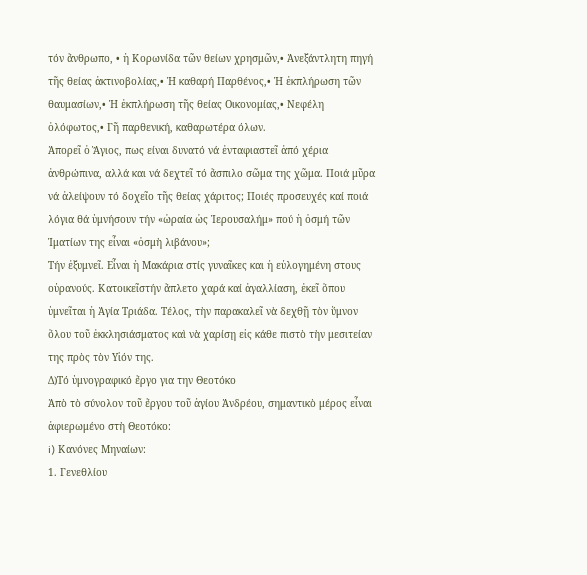τόν ἄνθρωπο, • ἡ Κορωνίδα τῶν θείων χρησμῶν,• Ἀνεξάντλητη πηγή τῆς θείας ἀκτινοβολίας,• Ἡ καθαρή Παρθένος,• Ἡ ἐκπλήρωση τῶν θαυμασίων,• Ἡ ἐκπλήρωση τῆς θείας Οικονομίας,• Νεφέλη ὁλόφωτος,• Γῆ παρθενική, καθαρωτέρα όλων.
Ἀπορεῖ ὁ Ἅγιος, πως είναι δυνατό νά ἐνταφιαστεῖ ἀπό χέρια ἀνθρώπινα, αλλά και νά δεχτεῖ τό ἄσπιλο σῶμα της χῶμα. Ποιά μῦρα νά ἀλείψουν τό δοχεῖο τῆς θείας χάριτος; Ποιές προσευχές καί ποιά λόγια θά ὑμνήσουν τήν «ὡραία ὡς Ἱερουσαλήμ» πού ἡ ὀσμή τῶν Ἰματίων της εἶναι «ὀσμὴ λιβάνου»;
Τήν ἐξυμνεῖ. Εἶναι ἡ Μακάρια στίς γυναῖκες και ἡ εὐλογημένη στους οὐρανούς. Κατοικεῖστήν ἄπλετο χαρά καί ἀγαλλίαση, ἐκεῖ ὅπου ὑμνεῖται ἡ Ἁγία Τριάδα. Τέλος, τὴν παρακαλεῖ νὰ δεχθῇ τὸν ὕμνον ὅλου τοῦ ἐκκλησιάσματος καὶ νὰ χαρίσῃ εἰς κάθε πιστὸ τὴν μεσιτείαν της πρὸς τὸν Υἱόν της.
Δ)Τό ὑμνογραφικό ἔργο για την Θεοτόκο
Ἀπὸ τὸ σύνολον τοῦ ἔργου τοῦ ἁγίου Ἀνδρέου, σημαντικὸ μέρος εἶναι ἀφιερωμένο στὴ Θεοτόκο:
i) Κανόνες Μηναίων:
1. Γενεθλίου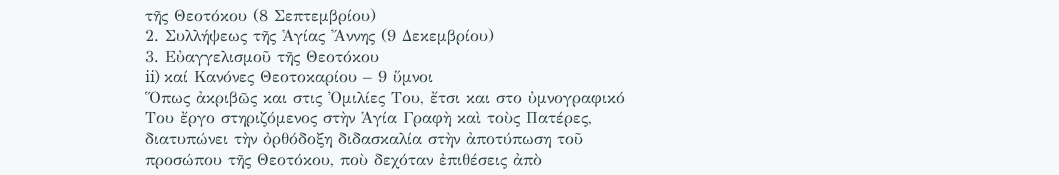τῆς Θεοτόκου (8 Σεπτεμβρίου)
2. Συλλήψεως τῆς Ἁγίας Ἄννης (9 Δεκεμβρίου)
3. Εὐαγγελισμοῦ τῆς Θεοτόκου
ii) καί Κανόνες Θεοτοκαρίου – 9 ὕμνοι
Ὅπως ἀκριβῶς και στις Ὀμιλίες Του, ἔτσι και στο ὐμνογραφικό Του ἔργο στηριζόμενος στὴν Ἁγία Γραφὴ καὶ τοὺς Πατέρες, διατυπώνει τὴν ὀρθόδοξη διδασκαλία στὴν ἀποτύπωση τοῦ προσώπου τῆς Θεοτόκου, ποὺ δεχόταν ἐπιθέσεις ἀπὸ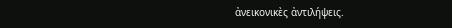ἀνεικονικὲς ἀντιλήψεις.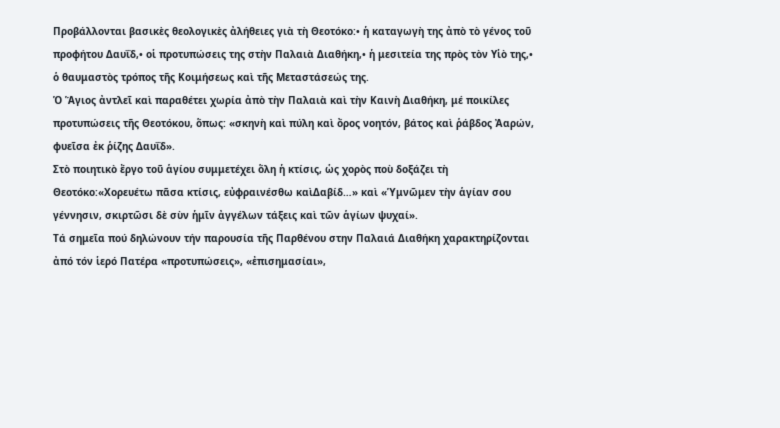Προβάλλονται βασικὲς θεολογικὲς ἀλήθειες γιὰ τὴ Θεοτόκο:• ἡ καταγωγὴ της ἀπὸ τὸ γένος τοῦ προφήτου Δαυΐδ,• οἱ προτυπώσεις της στὴν Παλαιὰ Διαθήκη,• ἡ μεσιτεία της πρὸς τὸν Υἱὸ της,• ὁ θαυμαστὸς τρόπος τῆς Κοιμήσεως καὶ τῆς Μεταστάσεώς της.
Ὁ Ἅγιος ἀντλεῖ καὶ παραθέτει χωρία ἀπὸ τὴν Παλαιὰ καὶ τὴν Καινὴ Διαθήκη, μέ ποικίλες προτυπώσεις τῆς Θεοτόκου, ὅπως: «σκηνὴ καὶ πύλη καὶ ὄρος νοητόν, βάτος καὶ ῥάβδος Ἀαρών, φυεῖσα ἐκ ῥίζης Δαυΐδ».
Στὸ ποιητικὸ ἔργο τοῦ ἁγίου συμμετέχει ὅλη ἡ κτίσις, ὡς χορὸς ποὺ δοξάζει τὴ Θεοτόκο:«Χορευέτω πᾶσα κτίσις, εὐφραινέσθω καὶΔαβίδ…» καὶ «Ὑμνῶμεν τὴν ἁγίαν σου γέννησιν, σκιρτῶσι δὲ σὺν ἡμῖν ἀγγέλων τάξεις καὶ τῶν ἁγίων ψυχαί».
Τά σημεῖα πού δηλώνουν τήν παρουσία τῆς Παρθένου στην Παλαιά Διαθήκη χαρακτηρίζονται ἀπό τόν ἱερό Πατέρα «προτυπώσεις», «ἐπισημασίαι»,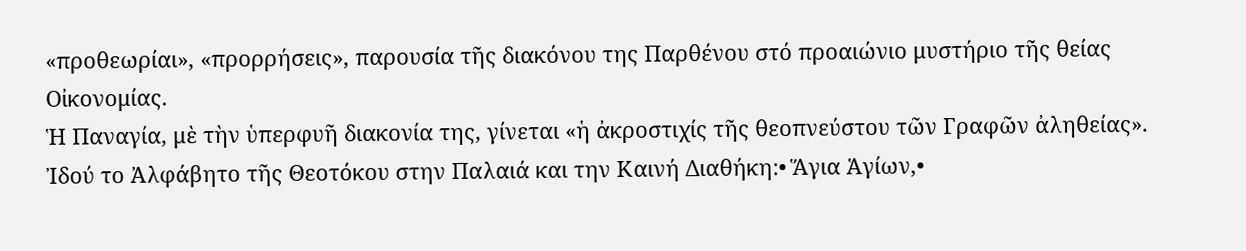«προθεωρίαι», «προρρήσεις», παρουσία τῆς διακόνου της Παρθένου στό προαιώνιο μυστήριο τῆς θείας Οἰκονομίας.
Ἡ Παναγία, μὲ τὴν ὑπερφυῆ διακονία της, γίνεται «ἡ ἀκροστιχίς τῆς θεοπνεύστου τῶν Γραφῶν ἀληθείας».
Ἰδού το Ἀλφάβητο τῆς Θεοτόκου στην Παλαιά και την Καινή Διαθήκη:• Ἅγια Ἁγίων,•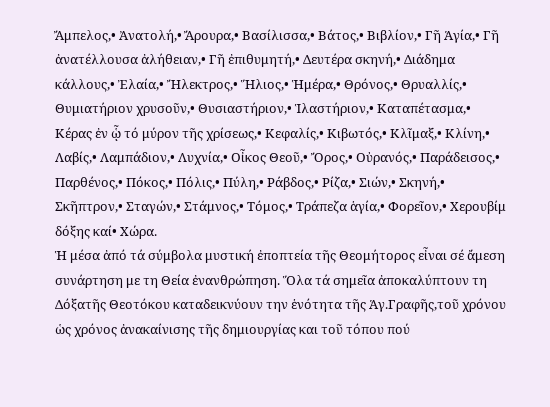Ἄμπελος,• Ἀνατολή,• Ἄρουρα,• Βασίλισσα,• Βάτος,• Βιβλίον,• Γῆ Ἁγία,• Γῆ ἀνατέλλουσα ἀλήθειαν,• Γῆ ἐπιθυμητή,• Δευτέρα σκηνή,• Διάδημα κάλλους,• Ἐλαία,• Ἤλεκτρος,• Ἥλιος,• Ἡμέρα,• Θρόνος,• Θρυαλλίς,• Θυμιατήριον χρυσοῦν,• Θυσιαστήριον,• Ἱλαστήριον,• Καταπέτασμα,• Κέρας ἐν ᾧ τό μύρον τῆς χρίσεως,• Κεφαλίς,• Κιβωτός,• Κλῖμαξ,• Κλίνη,• Λαβίς,• Λαμπάδιον,• Λυχνία,• Οἶκος Θεοῦ,• Ὄρος,• Οὐρανός,• Παράδεισος,• Παρθένος,• Πόκος,• Πόλις,• Πύλη,• Ράβδος,• Ρίζα,• Σιών,• Σκηνή,• Σκῆπτρον,• Σταγών,• Στάμνος,• Τόμος,• Τράπεζα ἁγία,• Φορεῖον,• Χερουβίμ δόξης καί• Χώρα.
Ἡ μέσα ἀπό τά σύμβολα μυστική ἐποπτεία τῆς Θεομήτορος εἶναι σέ ἄμεση συνάρτηση με τη Θεία ἐνανθρώπηση. Ὅλα τά σημεῖα ἀποκαλύπτουν τη Δόξατῆς Θεοτόκου καταδεικνύουν την ἑνότητα τῆς Ἁγ.Γραφῆς,τοῦ χρόνου ὡς χρόνος ἀνακαίνισης τῆς δημιουργίας και τοῦ τόπου πού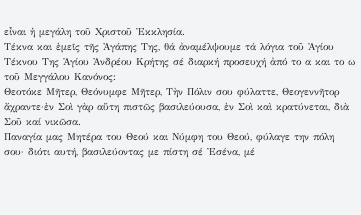εἶναι ἡ μεγάλη τοῦ Χριστοῦ Ἐκκλησία.
Τέκνα και ἐμεῖς τῆς Ἀγάπης Της, θά ἀναμέλψουμε τά λόγια τοῦ Ἁγίου Τέκνου Της Ἁγίου Ἀνδρέου Κρήτης σέ διαρκή προσευχή ἀπό το α και το ω τοῦ Μεγγάλου Κανόνος:
Θεοτόκε Μῆτερ, Θεόνυμφε Μῆτερ, Τὴν Πόλιν σου φύλαττε, Θεογεννῆτορ ἄχραντε·ἐν Σοὶ γὰρ αὕτη πιστῶς βασιλεύουσα, ἐν Σοὶ καὶ κρατύνεται, διὰ Σοῦ καί νικῶσα.
Παναγία μας Μητέρα του Θεού και Νύμφη του Θεού, φύλαγε την πόλη σου· διότι αυτή, βασιλεύοντας με πίστη σέ Ἐσένα, μέ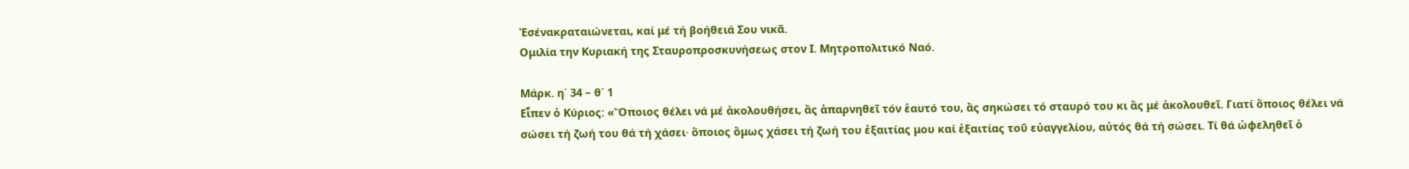Ἐσένακραταιώνεται, καί μέ τή βοήθειά Σου νικᾶ.
Ομιλία την Κυριακή της Σταυροπροσκυνήσεως στον Ι. Μητροπολιτικό Ναό.

Μάρκ. η΄ 34 – θ΄ 1
Εἶπεν ὁ Κύριος: «Ὅποιος θέλει νά μέ ἀκολουθήσει, ἄς ἀπαρνηθεῖ τόν ἑαυτό του, ἄς σηκώσει τό σταυρό του κι ἅς μέ ἀκολουθεῖ. Γιατί ὅποιος θέλει νά σώσει τή ζωή του θά τή χάσει· ὅποιος ὅμως χάσει τή ζωή του ἐξαιτίας μου καί ἐξαιτίας τοῦ εὐαγγελίου, αὐτός θά τή σώσει. Τί θά ὠφεληθεῖ ὁ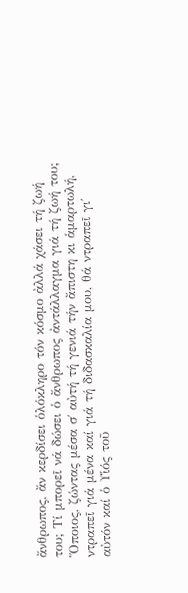ἄνθρωπος, ἄν κερδίσει ὁλόκληρο τόν κόσμο ἀλλά χάσει τή ζωή του; Τί μπορεῖ νά δώσει ὁ ἄνθρωπος ἀντάλλαγμα γιά τή ζωή του; Ὅποιος, ζώντας μέσα σ΄ αὐτή τή γενιά τήν ἄπιστη κι ἁμαρτωλή, ντραπεῖ γιά μένα καί γιά τή διδασκαλία μου, θά ντραπεῖ γι΄ αὐτόν καί ὁ Υἱός τοῦ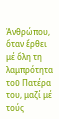Ἀνθρώπου, ὅταν ἔρθει μέ ὅλη τη λαμπρότητα τοῦ Πατέρα του, μαζί μέ τούς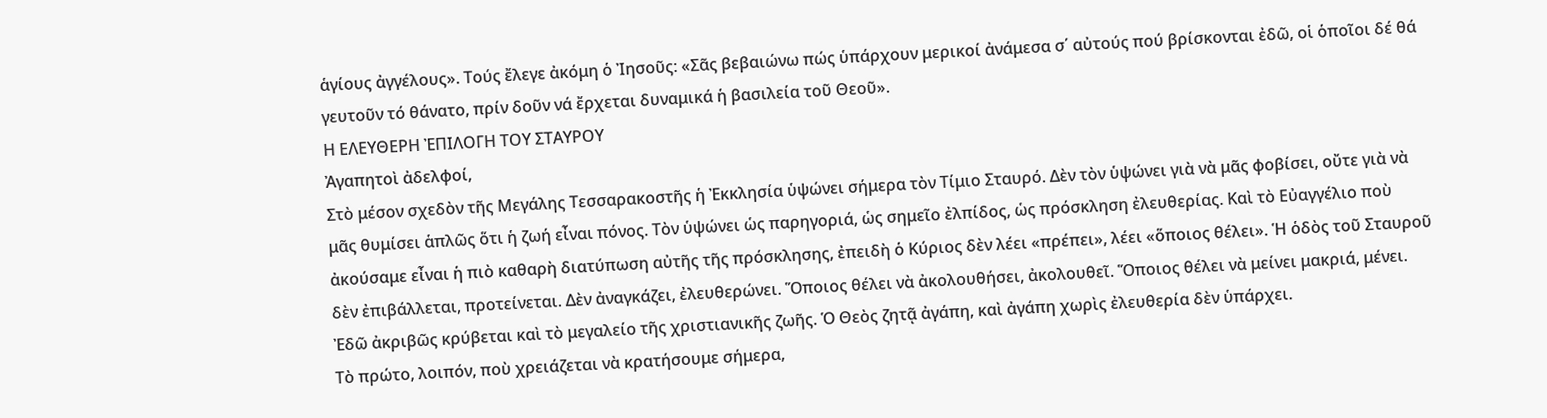ἁγίους ἀγγέλους». Τούς ἔλεγε ἀκόμη ὁ Ἰησοῦς: «Σᾶς βεβαιώνω πώς ὑπάρχουν μερικοί ἀνάμεσα σ΄ αὐτούς πού βρίσκονται ἐδῶ, οἱ ὁποῖοι δέ θά γευτοῦν τό θάνατο, πρίν δοῦν νά ἔρχεται δυναμικά ἡ βασιλεία τοῦ Θεοῦ».
Η ΕΛΕΥΘΕΡΗ ἘΠΙΛΟΓΗ ΤΟΥ ΣΤΑΥΡΟΥ
Ἀγαπητοὶ ἀδελφοί,
Στὸ μέσον σχεδὸν τῆς Μεγάλης Τεσσαρακοστῆς ἡ Ἐκκλησία ὑψώνει σήμερα τὸν Τίμιο Σταυρό. Δὲν τὸν ὑψώνει γιὰ νὰ μᾶς φοβίσει, οὔτε γιὰ νὰ μᾶς θυμίσει ἁπλῶς ὅτι ἡ ζωή εἶναι πόνος. Τὸν ὑψώνει ὡς παρηγοριά, ὡς σημεῖο ἐλπίδος, ὡς πρόσκληση ἐλευθερίας. Καὶ τὸ Εὐαγγέλιο ποὺ ἀκούσαμε εἶναι ἡ πιὸ καθαρὴ διατύπωση αὐτῆς τῆς πρόσκλησης, ἐπειδὴ ὁ Κύριος δὲν λέει «πρέπει», λέει «ὅποιος θέλει». Ἡ ὁδὸς τοῦ Σταυροῦ δὲν ἐπιβάλλεται, προτείνεται. Δὲν ἀναγκάζει, ἐλευθερώνει. Ὅποιος θέλει νὰ ἀκολουθήσει, ἀκολουθεῖ. Ὅποιος θέλει νὰ μείνει μακριά, μένει. Ἐδῶ ἀκριβῶς κρύβεται καὶ τὸ μεγαλείο τῆς χριστιανικῆς ζωῆς. Ὁ Θεὸς ζητᾷ ἀγάπη, καὶ ἀγάπη χωρὶς ἐλευθερία δὲν ὑπάρχει.
Τὸ πρώτο, λοιπόν, ποὺ χρειάζεται νὰ κρατήσουμε σήμερα,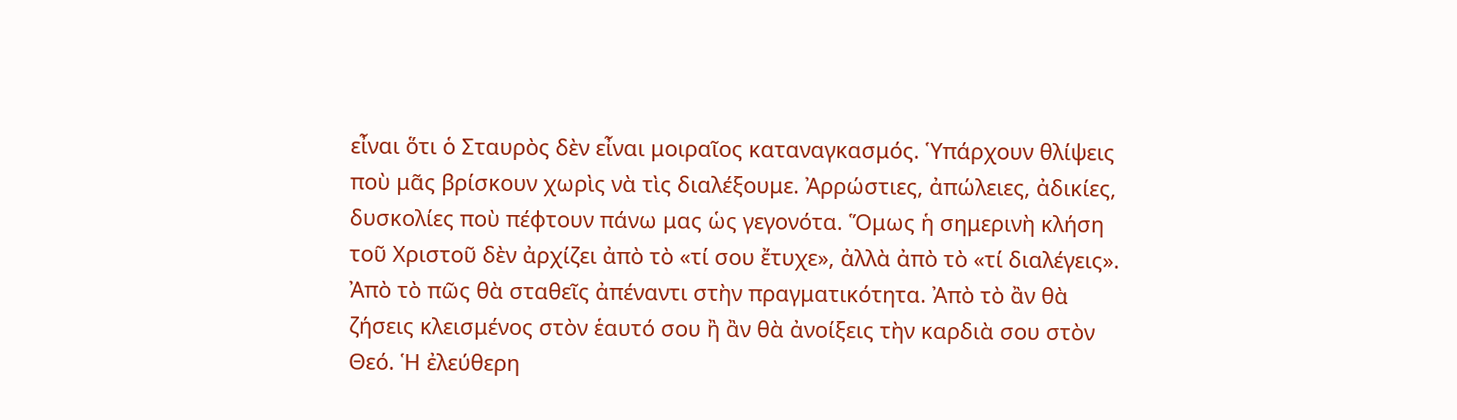εἶναι ὅτι ὁ Σταυρὸς δὲν εἶναι μοιραῖος καταναγκασμός. Ὑπάρχουν θλίψεις ποὺ μᾶς βρίσκουν χωρὶς νὰ τὶς διαλέξουμε. Ἀρρώστιες, ἀπώλειες, ἀδικίες, δυσκολίες ποὺ πέφτουν πάνω μας ὡς γεγονότα. Ὅμως ἡ σημερινὴ κλήση τοῦ Χριστοῦ δὲν ἀρχίζει ἀπὸ τὸ «τί σου ἔτυχε», ἀλλὰ ἀπὸ τὸ «τί διαλέγεις». Ἀπὸ τὸ πῶς θὰ σταθεῖς ἀπέναντι στὴν πραγματικότητα. Ἀπὸ τὸ ἂν θὰ ζήσεις κλεισμένος στὸν ἑαυτό σου ἢ ἂν θὰ ἀνοίξεις τὴν καρδιὰ σου στὸν Θεό. Ἡ ἐλεύθερη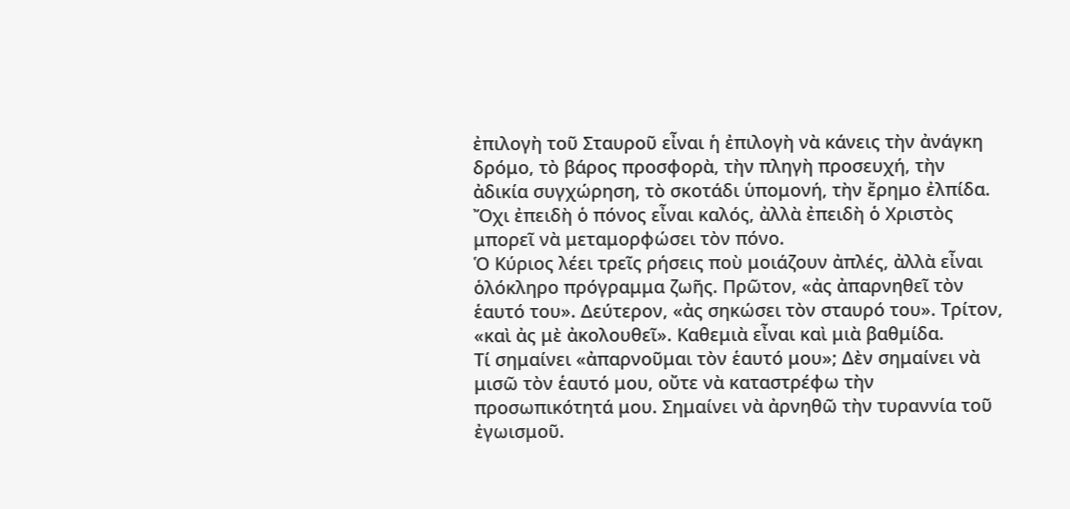ἐπιλογὴ τοῦ Σταυροῦ εἶναι ἡ ἐπιλογὴ νὰ κάνεις τὴν ἀνάγκη δρόμο, τὸ βάρος προσφορὰ, τὴν πληγὴ προσευχή, τὴν ἀδικία συγχώρηση, τὸ σκοτάδι ὑπομονή, τὴν ἔρημο ἐλπίδα. Ὄχι ἐπειδὴ ὁ πόνος εἶναι καλός, ἀλλὰ ἐπειδὴ ὁ Χριστὸς μπορεῖ νὰ μεταμορφώσει τὸν πόνο.
Ὁ Κύριος λέει τρεῖς ρήσεις ποὺ μοιάζουν ἀπλές, ἀλλὰ εἶναι ὁλόκληρο πρόγραμμα ζωῆς. Πρῶτον, «ἀς ἀπαρνηθεῖ τὸν ἑαυτό του». Δεύτερον, «ἀς σηκώσει τὸν σταυρό του». Τρίτον, «καὶ ἀς μὲ ἀκολουθεῖ». Καθεμιὰ εἶναι καὶ μιὰ βαθμίδα.
Τί σημαίνει «ἀπαρνοῦμαι τὸν ἑαυτό μου»; Δὲν σημαίνει νὰ μισῶ τὸν ἑαυτό μου, οὔτε νὰ καταστρέφω τὴν προσωπικότητά μου. Σημαίνει νὰ ἀρνηθῶ τὴν τυραννία τοῦ ἐγωισμοῦ.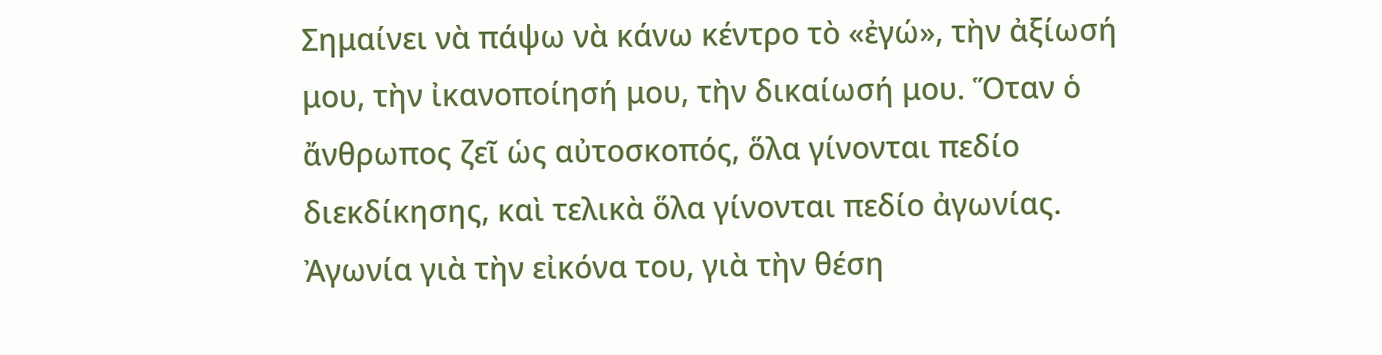Σημαίνει νὰ πάψω νὰ κάνω κέντρο τὸ «ἐγώ», τὴν ἀξίωσή μου, τὴν ἰκανοποίησή μου, τὴν δικαίωσή μου. Ὅταν ὁ ἄνθρωπος ζεῖ ὡς αὐτοσκοπός, ὅλα γίνονται πεδίο διεκδίκησης, καὶ τελικὰ ὅλα γίνονται πεδίο ἀγωνίας. Ἀγωνία γιὰ τὴν εἰκόνα του, γιὰ τὴν θέση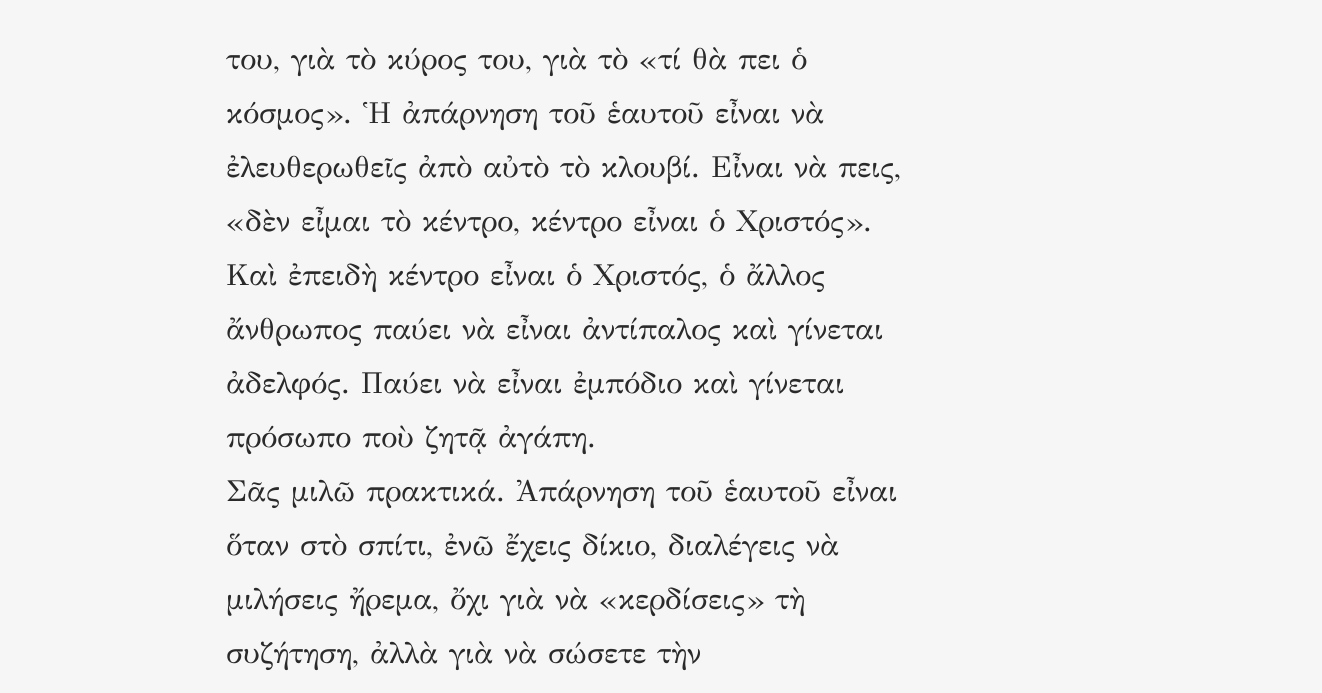του, γιὰ τὸ κύρος του, γιὰ τὸ «τί θὰ πει ὁ κόσμος». Ἡ ἀπάρνηση τοῦ ἑαυτοῦ εἶναι νὰ ἐλευθερωθεῖς ἀπὸ αὐτὸ τὸ κλουβί. Εἶναι νὰ πεις, «δὲν εἶμαι τὸ κέντρο, κέντρο εἶναι ὁ Χριστός». Καὶ ἐπειδὴ κέντρο εἶναι ὁ Χριστός, ὁ ἄλλος ἄνθρωπος παύει νὰ εἶναι ἀντίπαλος καὶ γίνεται ἀδελφός. Παύει νὰ εἶναι ἐμπόδιο καὶ γίνεται πρόσωπο ποὺ ζητᾷ ἀγάπη.
Σᾶς μιλῶ πρακτικά. Ἀπάρνηση τοῦ ἑαυτοῦ εἶναι ὅταν στὸ σπίτι, ἐνῶ ἔχεις δίκιο, διαλέγεις νὰ μιλήσεις ἤρεμα, ὄχι γιὰ νὰ «κερδίσεις» τὴ συζήτηση, ἀλλὰ γιὰ νὰ σώσετε τὴν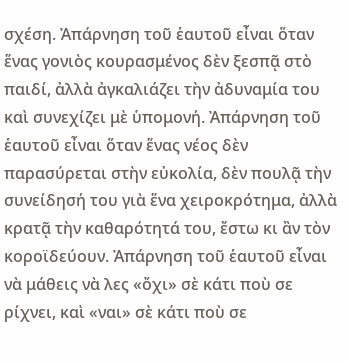σχέση. Ἀπάρνηση τοῦ ἑαυτοῦ εἶναι ὅταν ἕνας γονιὸς κουρασμένος δὲν ξεσπᾷ στὸ παιδί, ἀλλὰ ἀγκαλιάζει τὴν ἀδυναμία του καὶ συνεχίζει μὲ ὑπομονή. Ἀπάρνηση τοῦ ἑαυτοῦ εἶναι ὅταν ἕνας νέος δὲν παρασύρεται στὴν εὐκολία, δὲν πουλᾷ τὴν συνείδησή του γιὰ ἕνα χειροκρότημα, ἀλλὰ κρατᾷ τὴν καθαρότητά του, ἔστω κι ἂν τὸν κοροϊδεύουν. Ἀπάρνηση τοῦ ἑαυτοῦ εἶναι νὰ μάθεις νὰ λες «ὄχι» σὲ κάτι ποὺ σε ρίχνει, καὶ «ναι» σὲ κάτι ποὺ σε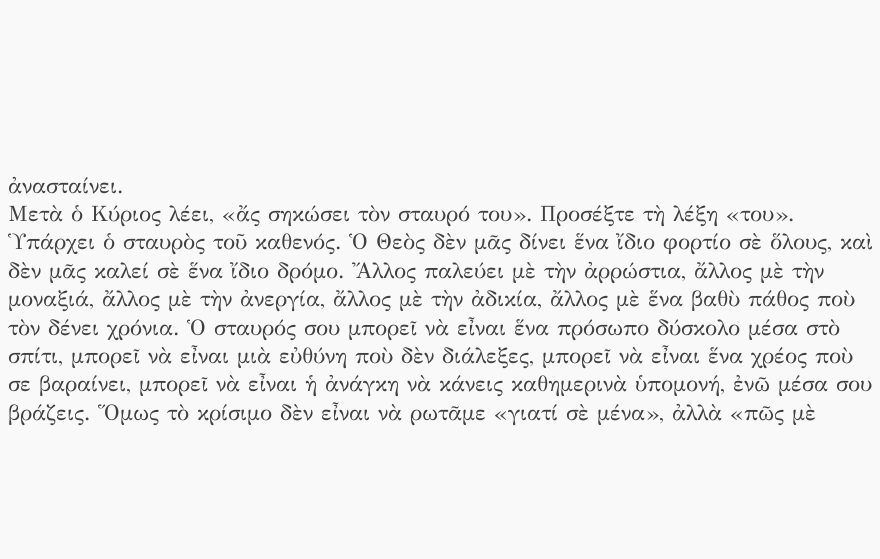ἀνασταίνει.
Μετὰ ὁ Κύριος λέει, «ἄς σηκώσει τὸν σταυρό του». Προσέξτε τὴ λέξη «του». Ὑπάρχει ὁ σταυρὸς τοῦ καθενός. Ὁ Θεὸς δὲν μᾶς δίνει ἕνα ἴδιο φορτίο σὲ ὅλους, καὶ δὲν μᾶς καλεί σὲ ἕνα ἴδιο δρόμο. Ἄλλος παλεύει μὲ τὴν ἀρρώστια, ἄλλος μὲ τὴν μοναξιά, ἄλλος μὲ τὴν ἀνεργία, ἄλλος μὲ τὴν ἀδικία, ἄλλος μὲ ἕνα βαθὺ πάθος ποὺ τὸν δένει χρόνια. Ὁ σταυρός σου μπορεῖ νὰ εἶναι ἕνα πρόσωπο δύσκολο μέσα στὸ σπίτι, μπορεῖ νὰ εἶναι μιὰ εὐθύνη ποὺ δὲν διάλεξες, μπορεῖ νὰ εἶναι ἕνα χρέος ποὺ σε βαραίνει, μπορεῖ νὰ εἶναι ἡ ἀνάγκη νὰ κάνεις καθημερινὰ ὑπομονή, ἐνῶ μέσα σου βράζεις. Ὅμως τὸ κρίσιμο δὲν εἶναι νὰ ρωτᾶμε «γιατί σὲ μένα», ἀλλὰ «πῶς μὲ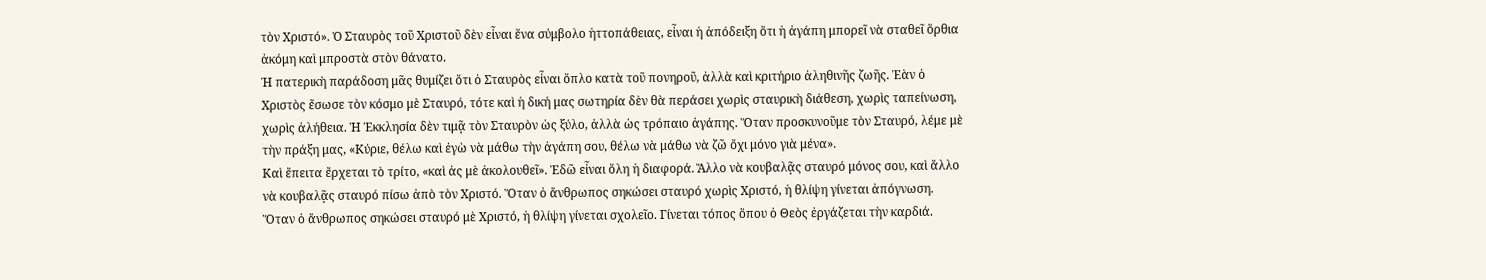τὸν Χριστό». Ὁ Σταυρὸς τοῦ Χριστοῦ δὲν εἶναι ἕνα σύμβολο ἡττοπάθειας, εἶναι ἡ ἀπόδειξη ὅτι ἡ ἀγάπη μπορεῖ νὰ σταθεῖ ὅρθια ἀκόμη καὶ μπροστὰ στὸν θάνατο.
Ἡ πατερικὴ παράδοση μᾶς θυμίζει ὅτι ὁ Σταυρὸς εἶναι ὅπλο κατὰ τοῦ πονηροῦ, ἀλλὰ καὶ κριτήριο ἀληθινῆς ζωῆς. Ἐὰν ὁ Χριστὸς ἔσωσε τὸν κόσμο μὲ Σταυρό, τότε καὶ ἡ δική μας σωτηρία δὲν θὰ περάσει χωρὶς σταυρικὴ διάθεση, χωρὶς ταπείνωση, χωρὶς ἀλήθεια. Ἡ Ἐκκλησία δὲν τιμᾷ τὸν Σταυρὸν ὡς ξύλο, ἀλλὰ ὡς τρόπαιο ἀγάπης. Ὅταν προσκυνοῦμε τὸν Σταυρό, λέμε μὲ τὴν πράξη μας, «Κύριε, θέλω καὶ ἐγὼ νὰ μάθω τὴν ἀγάπη σου, θέλω νὰ μάθω νὰ ζῶ ὄχι μόνο γιὰ μένα».
Καὶ ἔπειτα ἔρχεται τὸ τρίτο, «καὶ ἀς μὲ ἀκολουθεῖ». Ἐδῶ εἶναι ὅλη ἡ διαφορά. Ἄλλο νὰ κουβαλᾷς σταυρό μόνος σου, καὶ ἄλλο νὰ κουβαλᾷς σταυρό πίσω ἀπὸ τὸν Χριστό. Ὅταν ὁ ἄνθρωπος σηκώσει σταυρό χωρὶς Χριστό, ἡ θλίψη γίνεται ἀπόγνωση. Ὅταν ὁ ἄνθρωπος σηκώσει σταυρό μὲ Χριστό, ἡ θλίψη γίνεται σχολεῖο. Γίνεται τόπος ὅπου ὁ Θεὸς ἐργάζεται τὴν καρδιά.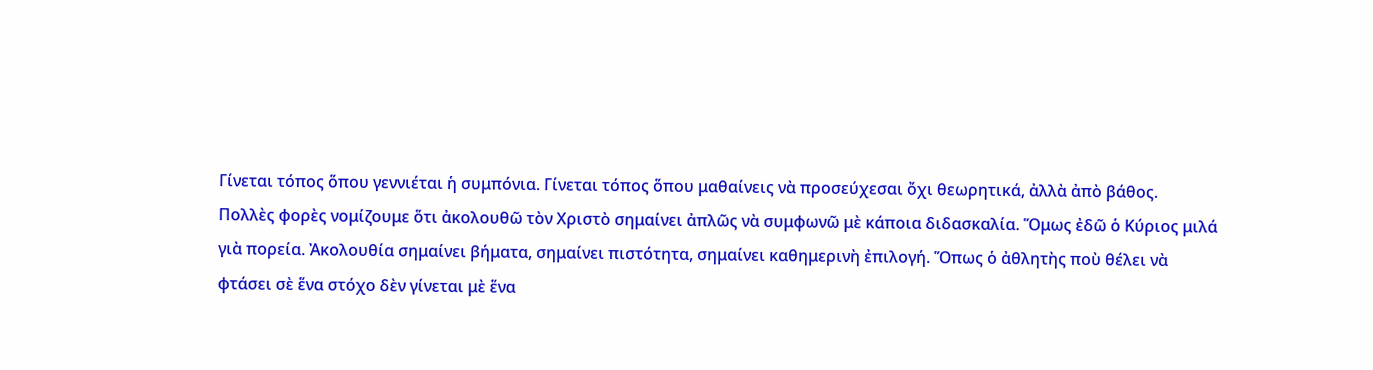Γίνεται τόπος ὅπου γεννιέται ἡ συμπόνια. Γίνεται τόπος ὅπου μαθαίνεις νὰ προσεύχεσαι ὄχι θεωρητικά, ἀλλὰ ἀπὸ βάθος.
Πολλὲς φορὲς νομίζουμε ὅτι ἀκολουθῶ τὸν Χριστὸ σημαίνει ἀπλῶς νὰ συμφωνῶ μὲ κάποια διδασκαλία. Ὅμως ἐδῶ ὁ Κύριος μιλά γιὰ πορεία. Ἀκολουθία σημαίνει βήματα, σημαίνει πιστότητα, σημαίνει καθημερινὴ ἐπιλογή. Ὅπως ὁ ἀθλητὴς ποὺ θέλει νὰ φτάσει σὲ ἕνα στόχο δὲν γίνεται μὲ ἕνα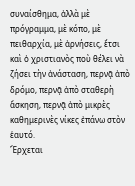συναίσθημα, ἀλλὰ μὲ πρόγραμμα, μὲ κόπο, μὲ πειθαρχία, μὲ ἀρνήσεις, ἔτσι καὶ ὁ χριστιανὸς ποὺ θέλει νὰ ζήσει τὴν ἀνάσταση, περνᾷ ἀπὸ δρόμο, περνᾷ ἀπὸ σταθερὴ ἄσκηση, περνᾷ ἀπὸ μικρὲς καθημερινὲς νίκες ἐπάνω στὸν ἑαυτό.
Ἔρχεται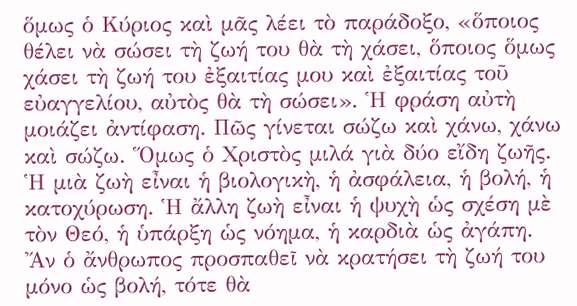ὅμως ὁ Κύριος καὶ μᾶς λέει τὸ παράδοξο, «ὅποιος θέλει νὰ σώσει τὴ ζωή του θὰ τὴ χάσει, ὅποιος ὅμως χάσει τὴ ζωή του ἐξαιτίας μου καὶ ἐξαιτίας τοῦ εὐαγγελίου, αὐτὸς θὰ τὴ σώσει». Ἡ φράση αὐτὴ μοιάζει ἀντίφαση. Πῶς γίνεται σώζω καὶ χάνω, χάνω καὶ σώζω. Ὅμως ὁ Χριστὸς μιλά γιὰ δύο εἴδη ζωῆς. Ἡ μιὰ ζωὴ εἶναι ἡ βιολογικὴ, ἡ ἀσφάλεια, ἡ βολή, ἡ κατοχύρωση. Ἡ ἄλλη ζωὴ εἶναι ἡ ψυχὴ ὡς σχέση μὲ τὸν Θεό, ἡ ὑπάρξη ὡς νόημα, ἡ καρδιὰ ὡς ἀγάπη. Ἄν ὁ ἄνθρωπος προσπαθεῖ νὰ κρατήσει τὴ ζωή του μόνο ὡς βολή, τότε θὰ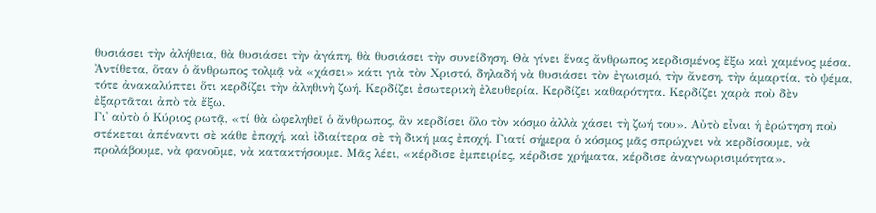θυσιάσει τὴν ἀλήθεια, θὰ θυσιάσει τὴν ἀγάπη, θὰ θυσιάσει τὴν συνείδηση. Θὰ γίνει ἕνας ἄνθρωπος κερδισμένος ἔξω καὶ χαμένος μέσα. Ἀντίθετα, ὅταν ὁ ἄνθρωπος τολμᾷ νὰ «χάσει» κάτι γιὰ τὸν Χριστό, δηλαδή νὰ θυσιάσει τὸν ἐγωισμό, τὴν ἄνεση, τὴν ἁμαρτία, τὸ ψέμα, τότε ἀνακαλύπτει ὅτι κερδίζει τὴν ἀληθινὴ ζωή. Κερδίζει ἐσωτερικὴ ἐλευθερία. Κερδίζει καθαρότητα. Κερδίζει χαρὰ ποὺ δὲν ἐξαρτᾶται ἀπὸ τὰ ἔξω.
Γι᾿ αὐτὸ ὁ Κύριος ρωτᾷ, «τί θὰ ὠφεληθεῖ ὁ ἄνθρωπος, ἂν κερδίσει ὅλο τὸν κόσμο ἀλλὰ χάσει τὴ ζωή του». Αὐτὸ εἶναι ἡ ἐρώτηση ποὺ στέκεται ἀπέναντι σὲ κάθε ἐποχή, καὶ ἰδιαίτερα σὲ τὴ δική μας ἐποχή. Γιατί σήμερα ὁ κόσμος μᾶς σπρώχνει νὰ κερδίσουμε, νὰ προλάβουμε, νὰ φανοῦμε, νὰ κατακτήσουμε. Μᾶς λέει, «κέρδισε ἐμπειρίες, κέρδισε χρήματα, κέρδισε ἀναγνωρισιμότητα».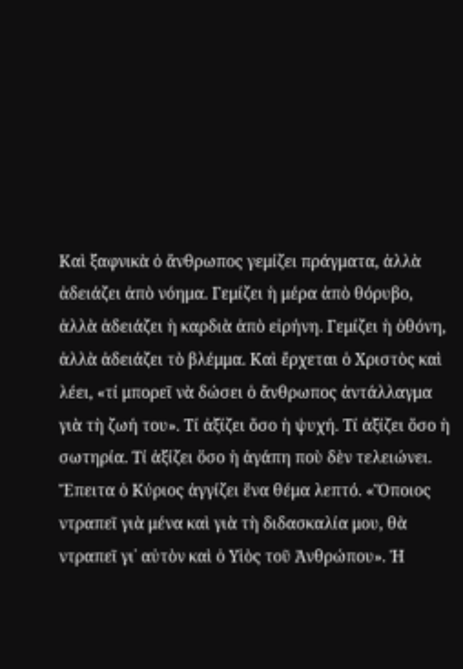Καὶ ξαφνικὰ ὁ ἄνθρωπος γεμίζει πράγματα, ἀλλὰ ἀδειάζει ἀπὸ νόημα. Γεμίζει ἡ μέρα ἀπὸ θόρυβο, ἀλλὰ ἀδειάζει ἡ καρδιὰ ἀπὸ εἰρήνη. Γεμίζει ἡ ὁθόνη, ἀλλὰ ἀδειάζει τὸ βλέμμα. Καὶ ἔρχεται ὁ Χριστὸς καὶ λέει, «τί μπορεῖ νὰ δώσει ὁ ἄνθρωπος ἀντάλλαγμα γιὰ τὴ ζωή του». Τί ἀξίζει ὅσο ἡ ψυχή. Τί ἀξίζει ὅσο ἡ σωτηρία. Τί ἀξίζει ὅσο ἡ ἀγάπη ποὺ δὲν τελειώνει.
Ἔπειτα ὁ Κύριος ἀγγίζει ἕνα θέμα λεπτό. «Ὅποιος ντραπεῖ γιὰ μένα καὶ γιὰ τὴ διδασκαλία μου, θὰ ντραπεῖ γι᾿ αὐτὸν καὶ ὁ Υἱὸς τοῦ Ἀνθρώπου». Ἡ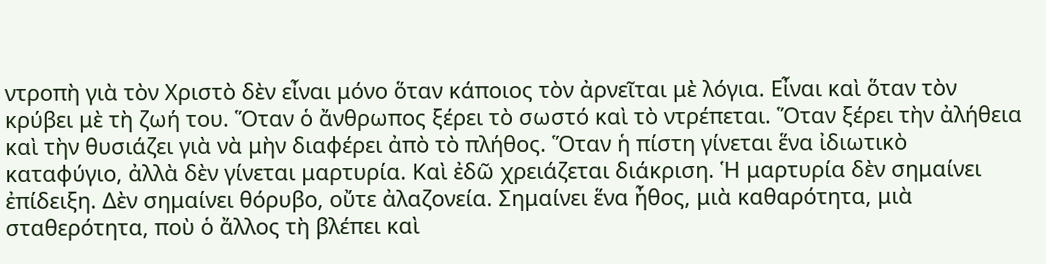ντροπὴ γιὰ τὸν Χριστὸ δὲν εἶναι μόνο ὅταν κάποιος τὸν ἀρνεῖται μὲ λόγια. Εἶναι καὶ ὅταν τὸν κρύβει μὲ τὴ ζωή του. Ὅταν ὁ ἄνθρωπος ξέρει τὸ σωστό καὶ τὸ ντρέπεται. Ὅταν ξέρει τὴν ἀλήθεια καὶ τὴν θυσιάζει γιὰ νὰ μὴν διαφέρει ἀπὸ τὸ πλήθος. Ὅταν ἡ πίστη γίνεται ἕνα ἰδιωτικὸ καταφύγιο, ἀλλὰ δὲν γίνεται μαρτυρία. Καὶ ἐδῶ χρειάζεται διάκριση. Ἡ μαρτυρία δὲν σημαίνει ἐπίδειξη. Δὲν σημαίνει θόρυβο, οὔτε ἀλαζονεία. Σημαίνει ἕνα ἦθος, μιὰ καθαρότητα, μιὰ σταθερότητα, ποὺ ὁ ἄλλος τὴ βλέπει καὶ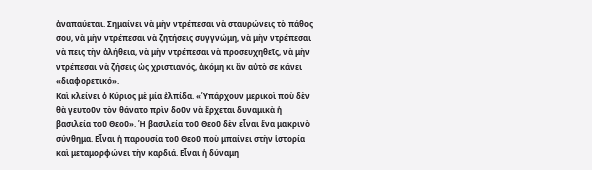ἀναπαύεται. Σημαίνει νὰ μὴν ντρέπεσαι νὰ σταυρώνεις τὸ πάθος σου, νὰ μὴν ντρέπεσαι νὰ ζητήσεις συγγνώμη, νὰ μὴν ντρέπεσαι νὰ πεις τὴν ἀλήθεια, νὰ μὴν ντρέπεσαι νὰ προσευχηθεῖς, νὰ μὴν ντρέπεσαι νὰ ζήσεις ὡς χριστιανός, ἀκόμη κι ἂν αὐτὸ σε κάνει «διαφορετικό».
Καὶ κλείνει ὁ Κύριος μὲ μία ἐλπίδα. «Ὑπάρχουν μερικοὶ ποὺ δὲν θὰ γευτοῦν τὸν θάνατο πρὶν δοῦν νὰ ἔρχεται δυναμικὰ ἡ βασιλεία τοῦ Θεοῦ». Ἡ βασιλεία τοῦ Θεοῦ δὲν εἶναι ἕνα μακρινὸ σύνθημα. Εἶναι ἡ παρουσία τοῦ Θεοῦ ποὺ μπαίνει στὴν ἱστορία καὶ μεταμορφώνει τὴν καρδιά. Εἶναι ἡ δύναμη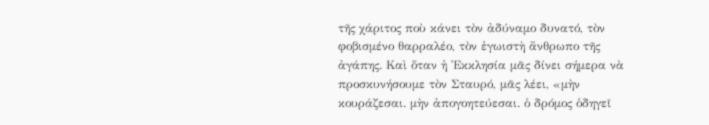τῆς χάριτος ποὺ κάνει τὸν ἀδύναμο δυνατό, τὸν φοβισμένο θαρραλέο, τὸν ἐγωιστὴ ἄνθρωπο τῆς ἀγάπης. Καὶ ὅταν ἡ Ἐκκλησία μᾶς δίνει σήμερα νὰ προσκυνήσουμε τὸν Σταυρό, μᾶς λέει, «μὴν κουράζεσαι. μὴν ἀπογοητεύεσαι. ὁ δρόμος ὁδηγεῖ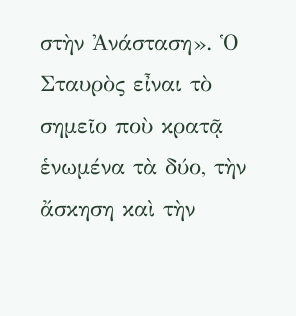στὴν Ἀνάσταση». Ὁ Σταυρὸς εἶναι τὸ σημεῖο ποὺ κρατᾷ ἑνωμένα τὰ δύο, τὴν ἄσκηση καὶ τὴν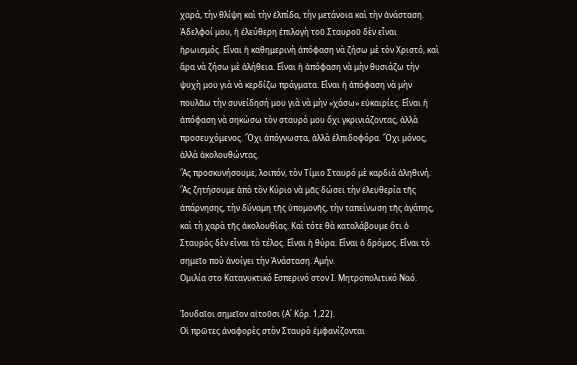χαρά, τὴν θλίψη καὶ τὴν ἐλπίδα, τὴν μετάνοια καὶ τὴν ἀνάσταση.
Ἀδελφοί μου, ἡ ἐλεύθερη ἐπιλογὴ τοῦ Σταυροῦ δὲν εἶναι ἡρωισμός. Εἶναι ἡ καθημερινὴ ἀπόφαση νὰ ζήσω μὲ τὸν Χριστό, καὶ ἄρα νὰ ζήσω μὲ ἀλήθεια. Εἶναι ἡ ἀπόφαση νὰ μὴν θυσιάζω τὴν ψυχὴ μου γιὰ νὰ κερδίζω πράγματα. Εἶναι ἡ ἀπόφαση νὰ μὴν πουλᾶω τὴν συνείδησή μου γιὰ νὰ μὴν «χάσω» εὐκαιρίες. Εἶναι ἡ ἀπόφαση νὰ σηκώσω τὸν σταυρό μου ὄχι γκρινιάζοντας, ἀλλὰ προσευχόμενος. Ὄχι ἀπόγνωστα, ἀλλὰ ἐλπιδοφόρα. Ὄχι μόνος, ἀλλὰ ἀκολουθώντας.
Ἂς προσκυνήσουμε, λοιπόν, τὸν Τίμιο Σταυρό μὲ καρδιὰ ἀληθινή. Ἂς ζητήσουμε ἀπὸ τὸν Κύριο νὰ μᾶς δώσει τὴν ἐλευθερία τῆς ἀπάρνησης, τὴν δύναμη τῆς ὑπομονῆς, τὴν ταπείνωση τῆς ἀγάπης, καὶ τὴ χαρὰ τῆς ἀκολουθίας. Καὶ τότε θὰ καταλάβουμε ὅτι ὁ Σταυρὸς δὲν εἶναι τὸ τέλος. Εἶναι ἡ θύρα. Εἶναι ὁ δρόμος. Εἶναι τὸ σημεῖο ποὺ ἀνοίγει τὴν Ἀνάσταση. Αμήν.
Ομιλία στο Κατανυκτικό Εσπερινό στον Ι. Μητροπολιτικό Ναό.

Ἰουδαῖοι σημεῖον αἰτοῦσι (Α΄ Κόρ. 1,22).
Οἱ πρῶτες ἀναφορὲς στὸν Σταυρὸ ἐμφανίζονται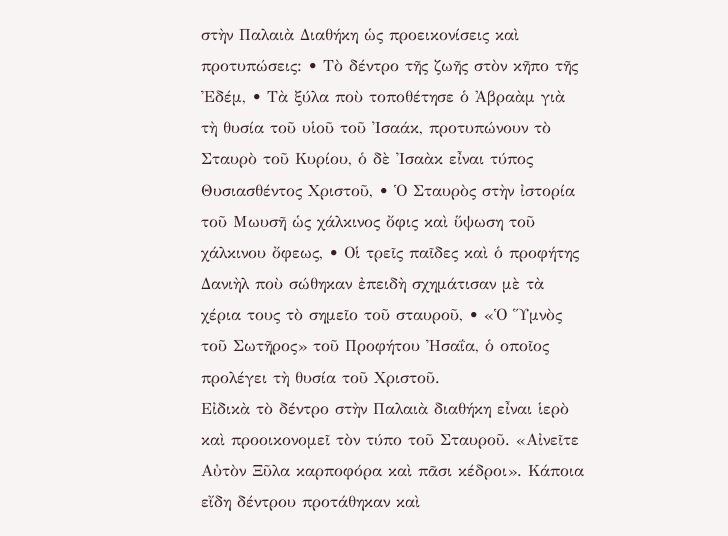στὴν Παλαιὰ Διαθήκη ὡς προεικονίσεις καὶ προτυπώσεις: • Τὸ δέντρο τῆς ζωῆς στὸν κῆπο τῆς Ἐδέμ, • Τὰ ξύλα ποὺ τοποθέτησε ὁ Ἀβραὰμ γιὰ τὴ θυσία τοῦ υἱοῦ τοῦ Ἰσαάκ, προτυπώνουν τὸ Σταυρὸ τοῦ Κυρίου, ὁ δὲ Ἰσαὰκ εἶναι τύπος Θυσιασθέντος Χριστοῦ, • Ὁ Σταυρὸς στὴν ἰστορία τοῦ Μωυσῆ ὡς χάλκινος ὄφις καὶ ὕψωση τοῦ χάλκινου ὄφεως, • Οἱ τρεῖς παῖδες καὶ ὁ προφήτης Δανιὴλ ποὺ σώθηκαν ἐπειδὴ σχημάτισαν μὲ τὰ χέρια τους τὸ σημεῖο τοῦ σταυροῦ, • «Ὁ Ὕμνὸς τοῦ Σωτῆρος» τοῦ Προφήτου Ἠσαΐα, ὁ οποῖος προλέγει τὴ θυσία τοῦ Χριστοῦ.
Εἰδικὰ τὸ δέντρο στὴν Παλαιὰ διαθήκη εἶναι ἱερὸ καὶ προοικονομεῖ τὸν τύπο τοῦ Σταυροῦ. «Αἰνεῖτε Αὐτὸν Ξῦλα καρποφόρα καὶ πᾶσι κέδροι». Κάποια εἴδη δέντρου προτάθηκαν καὶ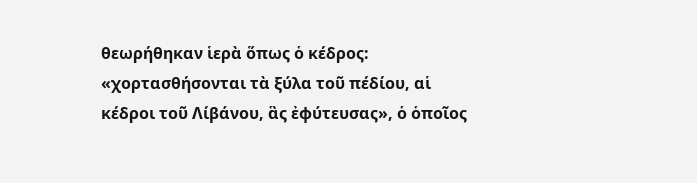θεωρήθηκαν ἱερὰ ὅπως ὁ κέδρος: «χορτασθήσονται τὰ ξύλα τοῦ πέδίου, αἱ κέδροι τοῦ Λίβάνου, ἃς ἐφύτευσας», ὁ ὁποῖος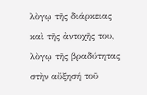λὸγῳ τῆς διάρκειας καὶ τῆς ἀντοχῆς του, λὸγῳ τῆς βραδύτητας στὴν αὔξησή τοῦ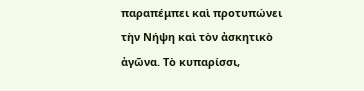παραπέμπει καὶ προτυπώνει τὴν Νήψη καὶ τὸν ἀσκητικὸ ἀγῶνα. Τὸ κυπαρίσσι,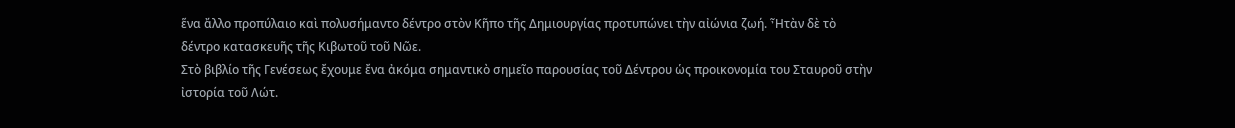ἕνα ἄλλο προπύλαιο καὶ πολυσήμαντο δέντρο στὸν Κῆπο τῆς Δημιουργίας προτυπώνει τὴν αἰώνια ζωή. Ἦτὰν δὲ τὸ δέντρο κατασκευῆς τῆς Κιβωτοῦ τοῦ Νῶε.
Στὸ βιβλίο τῆς Γενέσεως ἔχουμε ἔνα ἀκόμα σημαντικὸ σημεῖο παρουσίας τοῦ Δέντρου ὡς προικονομία του Σταυροῦ στὴν ἰστορία τοῦ Λώτ.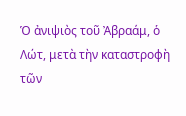Ὁ ἀνιψιὸς τοῦ Ἀβραάμ, ὁ Λώτ, μετὰ τὴν καταστροφὴ τῶν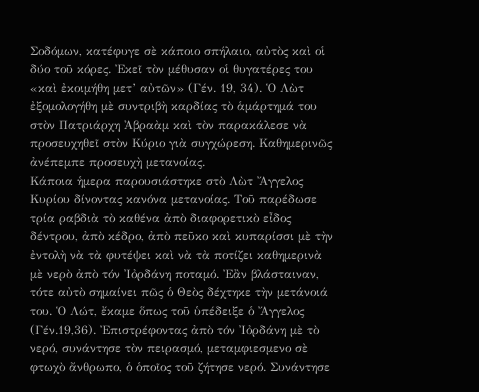Σοδόμων, κατέφυγε σὲ κάποιο σπήλαιο, αὐτὸς καὶ οἱ δύο τοῦ κόρες. Ἐκεῖ τὸν μέθυσαν οἱ θυγατέρες του «καὶ ἐκοιμήθη μετ’ αὐτῶν» (Γέν. 19, 34). Ὁ Λὼτ ἐξομολογήθη μὲ συντριβὴ καρδίας τὸ ἁμάρτημά του στὸν Πατριάρχη Ἀβραὰμ καὶ τὸν παρακάλεσε νὰ προσευχηθεῖ στὸν Κύριο γιὰ συγχώρεση. Καθημερινῶς ἀνέπεμπε προσευχὴ μετανοίας.
Κάποια ἡμερα παρουσιάστηκε στὸ Λὼτ Ἄγγελος Κυρίου δίνοντας κανόνα μετανοίας. Τοῦ παρέδωσε τρία ραβδιὰ τὸ καθένα ἀπὸ διαφορετικὸ εἶδος δέντρου, ἀπὸ κέδρο, ἀπὸ πεῦκο καὶ κυπαρίσσι μὲ τὴν ἐντολὴ νὰ τὰ φυτέψει καὶ νὰ τὰ ποτίζει καθημερινὰ μὲ νερὸ ἀπὸ τόν Ἰὀρδάνη ποταμό. Ἐἂν βλάσταιναν, τότε αὐτὸ σημαίνει πῶς ὁ Θεὸς δέχτηκε τὴν μετάνοιά του. Ὁ Λώτ, ἔκαμε ὅπως τοῦ ὑπέδειξε ὁ Ἄγγελος (Γέν.19,36). Ἐπιστρέφοντας ἀπὸ τόν Ἰὀρδάνη μὲ τὸ νερό, συνάντησε τὸν πειρασμό, μεταμφιεσμενο σὲ φτωχὸ ἄνθρωπο, ὁ ὁποῖος τοῦ ζήτησε νερό. Συνάντησε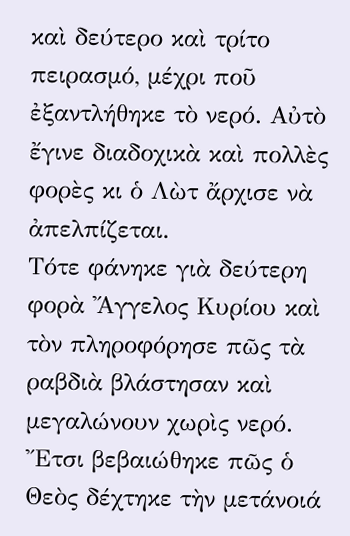καὶ δεύτερο καὶ τρίτο πειρασμό, μέχρι ποῦ ἐξαντλήθηκε τὸ νερό. Αὐτὸ ἔγινε διαδοχικὰ καὶ πολλὲς φορὲς κι ὁ Λὼτ ἄρχισε νὰ ἀπελπίζεται.
Τότε φάνηκε γιὰ δεύτερη φορὰ Ἄγγελος Κυρίου καὶ τὸν πληροφόρησε πῶς τὰ ραβδιὰ βλάστησαν καὶ μεγαλώνουν χωρὶς νερό. Ἔτσι βεβαιώθηκε πῶς ὁ Θεὸς δέχτηκε τὴν μετάνοιά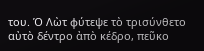του. Ὁ Λὼτ φύτεψε τὸ τρισύνθετο αὐτὸ δέντρο ἀπὸ κέδρο, πεῦκο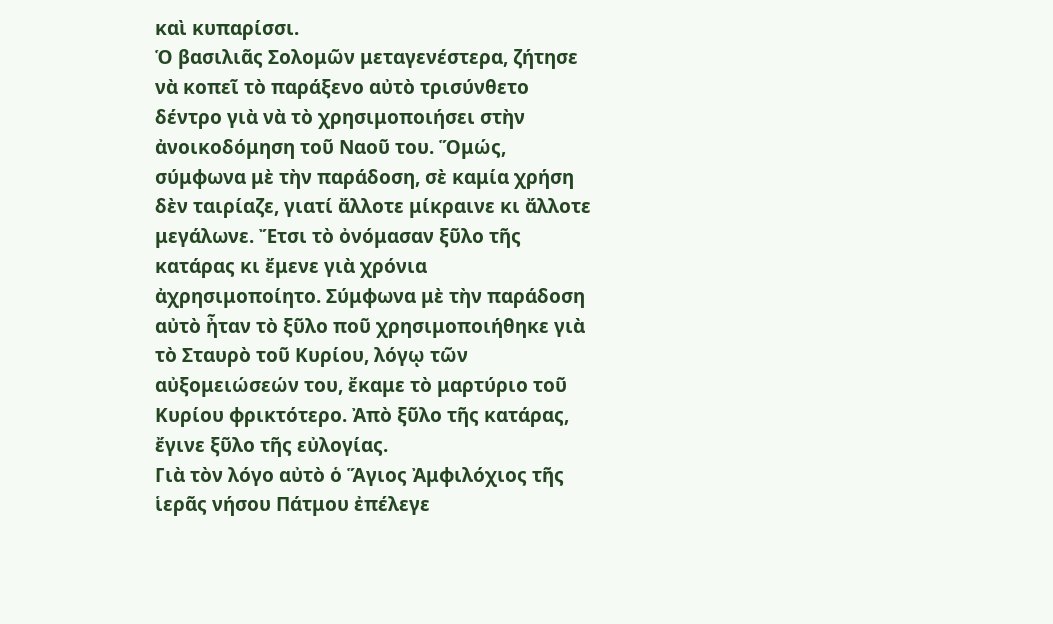καὶ κυπαρίσσι.
Ὁ βασιλιᾶς Σολομῶν μεταγενέστερα, ζήτησε νὰ κοπεῖ τὸ παράξενο αὐτὸ τρισύνθετο δέντρο γιὰ νὰ τὸ χρησιμοποιήσει στὴν ἀνοικοδόμηση τοῦ Ναοῦ του. Ὅμώς, σύμφωνα μὲ τὴν παράδοση, σὲ καμία χρήση δὲν ταιρίαζε, γιατί ἄλλοτε μίκραινε κι ἄλλοτε μεγάλωνε. Ἔτσι τὸ ὀνόμασαν ξῦλο τῆς κατάρας κι ἔμενε γιὰ χρόνια ἀχρησιμοποίητο. Σύμφωνα μὲ τὴν παράδοση αὐτὸ ἦταν τὸ ξῦλο ποῦ χρησιμοποιήθηκε γιὰ τὸ Σταυρὸ τοῦ Κυρίου, λόγῳ τῶν αὐξομειώσεών του, ἔκαμε τὸ μαρτύριο τοῦ Κυρίου φρικτότερο. Ἀπὸ ξῦλο τῆς κατάρας, ἔγινε ξῦλο τῆς εὐλογίας.
Γιὰ τὸν λόγο αὐτὸ ὁ Ἅγιος Ἀμφιλόχιος τῆς ἱερᾶς νήσου Πάτμου ἐπέλεγε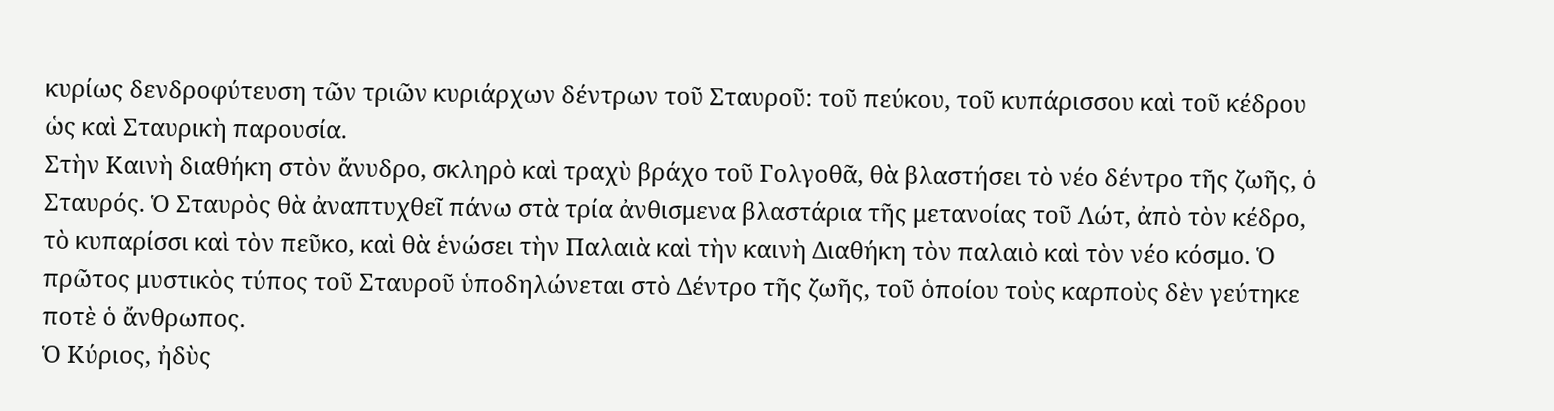κυρίως δενδροφύτευση τῶν τριῶν κυριάρχων δέντρων τοῦ Σταυροῦ: τοῦ πεύκου, τοῦ κυπάρισσου καὶ τοῦ κέδρου ὡς καὶ Σταυρικὴ παρουσία.
Στὴν Καινὴ διαθήκη στὸν ἄνυδρο, σκληρὸ καὶ τραχὺ βράχο τοῦ Γολγοθᾶ, θὰ βλαστήσει τὸ νέο δέντρο τῆς ζωῆς, ὁ Σταυρός. Ὁ Σταυρὸς θὰ ἀναπτυχθεῖ πάνω στὰ τρία ἀνθισμενα βλαστάρια τῆς μετανοίας τοῦ Λώτ, ἀπὸ τὸν κέδρο, τὸ κυπαρίσσι καὶ τὸν πεῦκο, καὶ θὰ ἑνώσει τὴν Παλαιὰ καὶ τὴν καινὴ Διαθήκη τὸν παλαιὸ καὶ τὸν νέο κόσμο. Ὁ πρῶτος μυστικὸς τύπος τοῦ Σταυροῦ ὑποδηλώνεται στὸ Δέντρο τῆς ζωῆς, τοῦ ὁποίου τοὺς καρποὺς δὲν γεύτηκε ποτὲ ὁ ἄνθρωπος.
Ὁ Κύριος, ἠδὺς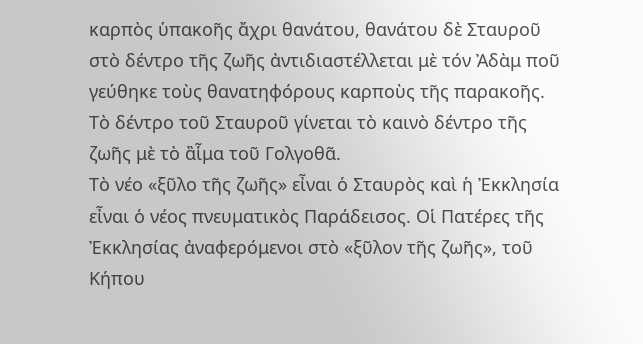καρπὸς ὑπακοῆς ἄχρι θανάτου, θανάτου δὲ Σταυροῦ στὸ δέντρο τῆς ζωῆς ἀντιδιαστέλλεται μὲ τόν Ἀδὰμ ποῦ γεύθηκε τοὺς θανατηφόρους καρποὺς τῆς παρακοῆς. Τὸ δέντρο τοῦ Σταυροῦ γίνεται τὸ καινὸ δέντρο τῆς ζωῆς μὲ τὸ ἂἷμα τοῦ Γολγοθᾶ.
Τὸ νέο «ξῦλο τῆς ζωῆς» εἶναι ὁ Σταυρὸς καὶ ἡ Ἐκκλησία εἶναι ὁ νέος πνευματικὸς Παράδεισος. Οἱ Πατέρες τῆς Ἐκκλησίας ἀναφερόμενοι στὸ «ξῦλον τῆς ζωῆς», τοῦ Κήπου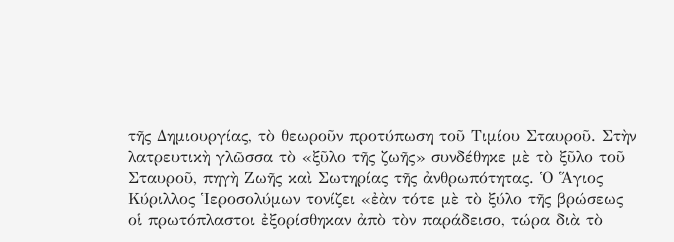τῆς Δημιουργίας, τὸ θεωροῦν προτύπωση τοῦ Τιμίου Σταυροῦ. Στὴν λατρευτικὴ γλῶσσα τὸ «ξῦλο τῆς ζωῆς» συνδέθηκε μὲ τὸ ξῦλο τοῦ Σταυροῦ, πηγὴ Ζωῆς καὶ Σωτηρίας τῆς ἀνθρωπότητας. Ὁ Ἅγιος Κύριλλος Ἱεροσολύμων τονίζει «ἐὰν τότε μὲ τὸ ξύλο τῆς βρώσεως οἱ πρωτόπλαστοι ἐξορίσθηκαν ἀπὸ τὸν παράδεισο, τώρα διὰ τὸ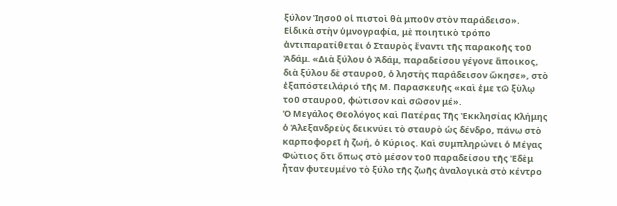ξύλον Ἰησοῦ οἱ πιστοὶ θὰ μποῦν στὸν παράδεισο».
Εἰδικὰ στὴν ὑμνογραφία, μὲ ποιητικὸ τρόπο ἀντιπαρατίθεται ὁ Σταυρὸς ἔναντι τῆς παρακοῆς τοῦ Ἀδάμ. «Διὰ ξύλου ὁ Ἀδάμ, παραδείσου γέγονε ἄποικος, διὰ ξύλου δὲ σταυροῦ, ὁ ληστὴς παράδεισον ὤκησε», στὸ ἐξαπόστειλάριό τῆς Μ. Παρασκευῆς «καὶ ἐμε τῶ ξὺλῳ τοῦ σταυροῦ, φώτισον καὶ σῶσον μέ».
Ὁ Μεγάλος Θεολόγος καὶ Πατέρας Τῆς Ἐκκλησίας Κλήμης ὁ Ἀλεξανδρεὺς δεικνύει τὸ σταυρὸ ὡς δένδρο, πάνω στὸ καρποφορεῖ ἡ ζωή, ὁ Κύριος. Καὶ συμπληρώνει ὁ Μέγας Φώτιος ὅτι ὅπως στὸ μέσον τοῦ παραδείσου τῆς Ἐδὲμ ἦταν φυτευμένο τὸ ξύλο τῆς ζωῆς ἀναλογικὰ στὸ κέντρο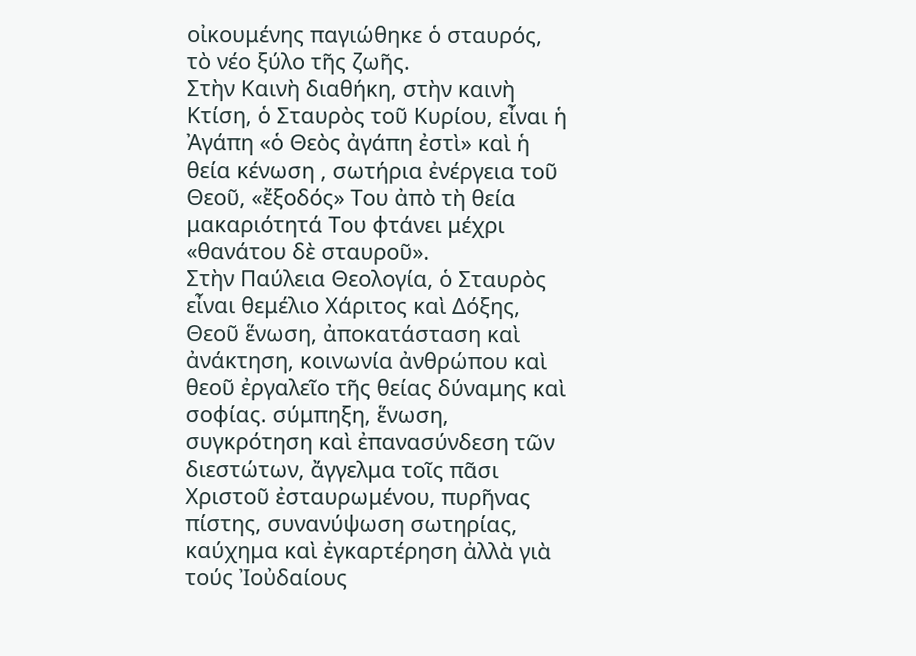οἰκουμένης παγιώθηκε ὁ σταυρός, τὸ νέο ξύλο τῆς ζωῆς.
Στὴν Καινὴ διαθήκη, στὴν καινὴ Κτίση, ὁ Σταυρὸς τοῦ Κυρίου, εἶναι ἡ Ἀγάπη «ὁ Θεὸς ἀγάπη ἐστὶ» καὶ ἡ θεία κένωση , σωτήρια ἐνέργεια τοῦ Θεοῦ, «ἔξοδός» Του ἀπὸ τὴ θεία μακαριότητά Του φτάνει μέχρι «θανάτου δὲ σταυροῦ».
Στὴν Παύλεια Θεολογία, ὁ Σταυρὸς εἶναι θεμέλιο Χάριτος καὶ Δόξης, Θεοῦ ἕνωση, ἀποκατάσταση καὶ ἀνάκτηση, κοινωνία ἀνθρώπου καὶ θεοῦ ἐργαλεῖο τῆς θείας δύναμης καὶ σοφίας. σύμπηξη, ἕνωση, συγκρότηση καὶ ἐπανασύνδεση τῶν διεστώτων, ἄγγελμα τοῖς πᾶσι Χριστοῦ ἐσταυρωμένου, πυρῆνας πίστης, συνανύψωση σωτηρίας, καύχημα καὶ ἐγκαρτέρηση ἀλλὰ γιὰ τούς Ἰοὐδαίους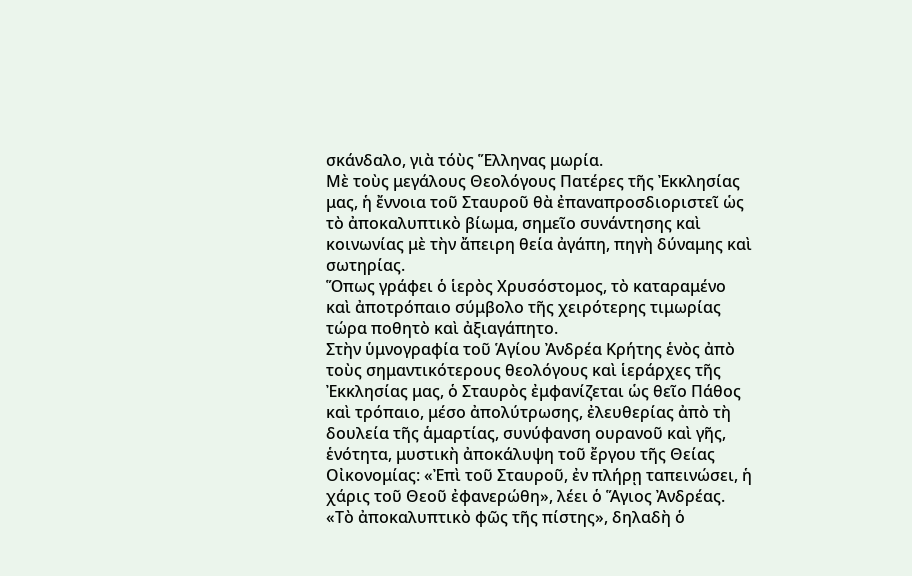σκάνδαλο, γιὰ τόὺς Ἕλληνας μωρία.
Μὲ τοὺς μεγάλους Θεολόγους Πατέρες τῆς Ἐκκλησίας μας, ἡ ἔννοια τοῦ Σταυροῦ θὰ ἐπαναπροσδιοριστεῖ ὡς τὸ ἀποκαλυπτικὸ βίωμα, σημεῖο συνάντησης καὶ κοινωνίας μὲ τὴν ἄπειρη θεία ἀγάπη, πηγὴ δύναμης καὶ σωτηρίας.
Ὅπως γράφει ὁ ἱερὸς Χρυσόστομος, τὸ καταραμένο καὶ ἀποτρόπαιο σύμβολο τῆς χειρότερης τιμωρίας τώρα ποθητὸ καὶ ἀξιαγάπητο.
Στὴν ὑμνογραφία τοῦ Ἁγίου Ἀνδρέα Κρήτης ἑνὸς ἀπὸ τοὺς σημαντικότερους θεολόγους καὶ ἱεράρχες τῆς Ἐκκλησίας μας, ὁ Σταυρὸς ἐμφανίζεται ὡς θεῖο Πάθος καὶ τρόπαιο, μέσο ἀπολύτρωσης, ἐλευθερίας ἀπὸ τὴ δουλεία τῆς ἁμαρτίας, συνύφανση ουρανοῦ καὶ γῆς, ἑνότητα, μυστικὴ ἀποκάλυψη τοῦ ἔργου τῆς Θείας Οἰκονομίας: «Ἐπὶ τοῦ Σταυροῦ, ἐν πλήρῃ ταπεινώσει, ἡ χάρις τοῦ Θεοῦ ἐφανερώθη», λέει ὁ Ἅγιος Ἀνδρέας.
«Τὸ ἀποκαλυπτικὸ φῶς τῆς πίστης», δηλαδὴ ὁ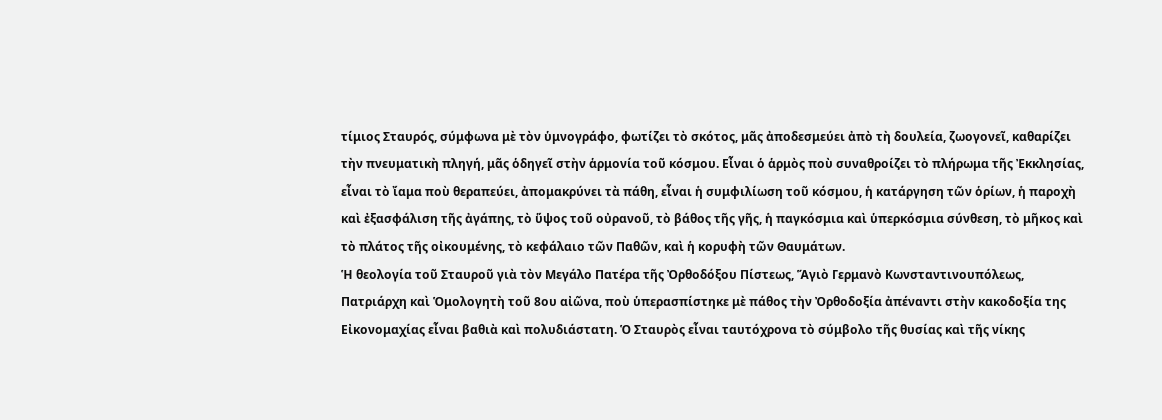τίμιος Σταυρός, σύμφωνα μὲ τὸν ὑμνογράφο, φωτίζει τὸ σκότος, μᾶς ἀποδεσμεύει ἀπὸ τὴ δουλεία, ζωογονεῖ, καθαρίζει τὴν πνευματικὴ πληγή, μᾶς ὁδηγεῖ στὴν ἁρμονία τοῦ κόσμου. Εἶναι ὁ ἁρμὸς ποὺ συναθροίζει τὸ πλήρωμα τῆς Ἐκκλησίας, εἶναι τὸ ἴαμα ποὺ θεραπεύει, ἀπομακρύνει τὰ πάθη, εἶναι ἡ συμφιλίωση τοῦ κόσμου, ἡ κατάργηση τῶν ὁρίων, ἡ παροχὴ καὶ ἐξασφάλιση τῆς ἀγάπης, τὸ ὕψος τοῦ οὐρανοῦ, τὸ βάθος τῆς γῆς, ἡ παγκόσμια καὶ ὑπερκόσμια σύνθεση, τὸ μῆκος καὶ τὸ πλάτος τῆς οἰκουμένης, τὸ κεφάλαιο τῶν Παθῶν, καὶ ἡ κορυφὴ τῶν Θαυμάτων.
Ἡ θεολογία τοῦ Σταυροῦ γιὰ τὸν Μεγάλο Πατέρα τῆς Ὀρθοδόξου Πίστεως, Ἅγιὸ Γερμανὸ Κωνσταντινουπόλεως, Πατριάρχη καὶ Ὁμολογητὴ τοῦ 8ου αἰῶνα, ποὺ ὑπερασπίστηκε μὲ πάθος τὴν Ὀρθοδοξία ἀπέναντι στὴν κακοδοξία της Εἰκονομαχίας εἶναι βαθιὰ καὶ πολυδιάστατη. Ὁ Σταυρὸς εἶναι ταυτόχρονα τὸ σύμβολο τῆς θυσίας καὶ τῆς νίκης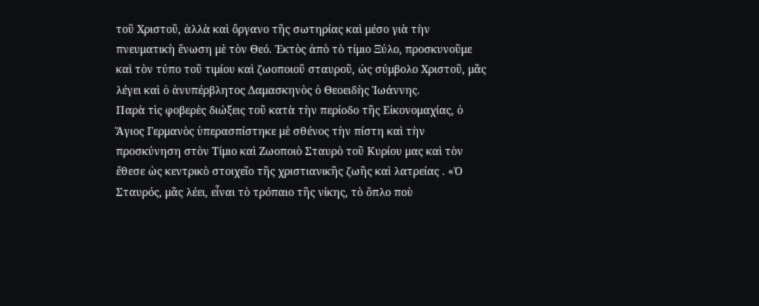τοῦ Χριστοῦ, ἀλλὰ καὶ ὄργανο τῆς σωτηρίας καὶ μέσο γιὰ τὴν πνευματικὴ ἕνωση μὲ τὸν Θεό. Ἐκτὸς ἀπὸ τὸ τίμιο Ξύλο, προσκυνοῦμε καὶ τὸν τύπο τοῦ τιμίου καὶ ζωοποιοῦ σταυροῦ, ὡς σύμβολο Χριστοῦ, μᾶς λέγει καὶ ὁ ἀνυπέρβλητος Δαμασκηνὸς ὁ Θεοειδὴς Ἰωάννης.
Παρὰ τὶς φοβερὲς διώξεις τοῦ κατὰ τὴν περίοδο τῆς Εἰκονομαχίας, ὁ Ἅγιος Γερμανὸς ὑπερασπίστηκε μὲ σθένος τὴν πίστη καὶ τὴν προσκύνηση στὸν Τίμιο καὶ Ζωοποιὸ Σταυρὸ τοῦ Κυρίου μας καὶ τὸν ἔθεσε ὡς κεντρικὸ στοιχεῖο τῆς χριστιανικῆς ζωῆς καὶ λατρείας . «Ὁ Σταυρός, μᾶς λέει, εἶναι τὸ τρόπαιο τῆς νίκης, τὸ ὅπλο ποὺ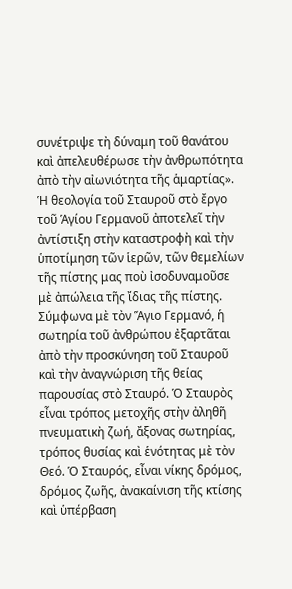συνέτριψε τὴ δύναμη τοῦ θανάτου καὶ ἀπελευθέρωσε τὴν ἀνθρωπότητα ἀπὸ τὴν αἰωνιότητα τῆς ἁμαρτίας».
Ἡ θεολογία τοῦ Σταυροῦ στὸ ἔργο τοῦ Ἁγίου Γερμανοῦ ἀποτελεῖ τὴν ἀντίστιξη στὴν καταστροφὴ καὶ τὴν ὑποτίμηση τῶν ἱερῶν, τῶν θεμελίων τῆς πίστης μας ποὺ ἰσοδυναμοῦσε μὲ ἀπώλεια τῆς ἴδιας τῆς πίστης. Σύμφωνα μὲ τὸν Ἅγιο Γερμανό, ἡ σωτηρία τοῦ ἀνθρώπου ἐξαρτᾶται ἀπὸ τὴν προσκύνηση τοῦ Σταυροῦ καὶ τὴν ἀναγνώριση τῆς θείας παρουσίας στὸ Σταυρό. Ὁ Σταυρὸς εἶναι τρόπος μετοχῆς στὴν ἀληθῆ πνευματικὴ ζωή, ἄξονας σωτηρίας, τρόπος θυσίας καὶ ἑνότητας μὲ τὸν Θεό. Ὁ Σταυρός, εἶναι νίκης δρόμος, δρόμος ζωῆς, ἀνακαίνιση τῆς κτίσης καὶ ὑπέρβαση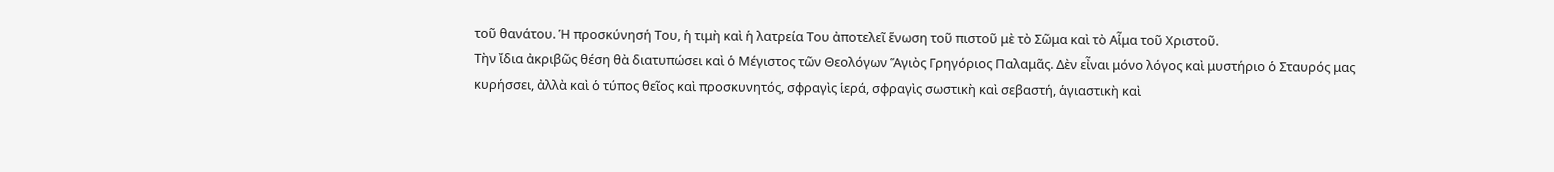τοῦ θανάτου. Ἡ προσκύνησή Του, ἡ τιμὴ καὶ ἡ λατρεία Του ἀποτελεῖ ἕνωση τοῦ πιστοῦ μὲ τὸ Σῶμα καὶ τὸ Αἷμα τοῦ Χριστοῦ.
Τὴν ἴδια ἀκριβῶς θέση θὰ διατυπώσει καὶ ὁ Μέγιστος τῶν Θεολόγων Ἅγιὸς Γρηγόριος Παλαμᾶς. Δὲν εἶναι μόνο λόγος καὶ μυστήριο ὁ Σταυρός μας κυρήσσει, ἀλλὰ καὶ ὁ τύπος θεῖος καὶ προσκυνητός, σφραγὶς ἱερά, σφραγὶς σωστικὴ καὶ σεβαστή, ἁγιαστικὴ καὶ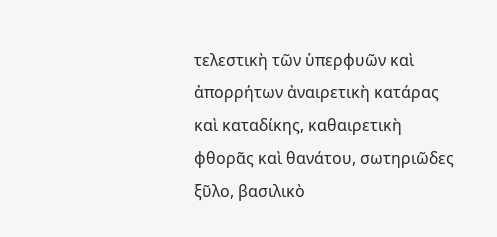τελεστικὴ τῶν ὑπερφυῶν καὶ ἀπορρήτων ἀναιρετικὴ κατάρας καὶ καταδίκης, καθαιρετικὴ φθορᾶς καὶ θανάτου, σωτηριῶδες ξῦλο, βασιλικὸ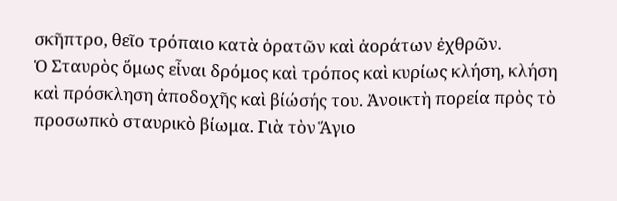σκῆπτρο, θεῖο τρόπαιο κατὰ ὁρατῶν καὶ ἀοράτων ἐχθρῶν.
Ὁ Σταυρὸς ὅμως εἶναι δρόμος καὶ τρόπος καὶ κυρίως κλήση, κλήση καὶ πρόσκληση ἀποδοχῆς καὶ βίώσής του. Ἀνοικτὴ πορεία πρὸς τὸ προσωπκὸ σταυρικὸ βίωμα. Γιὰ τὸν Ἅγιο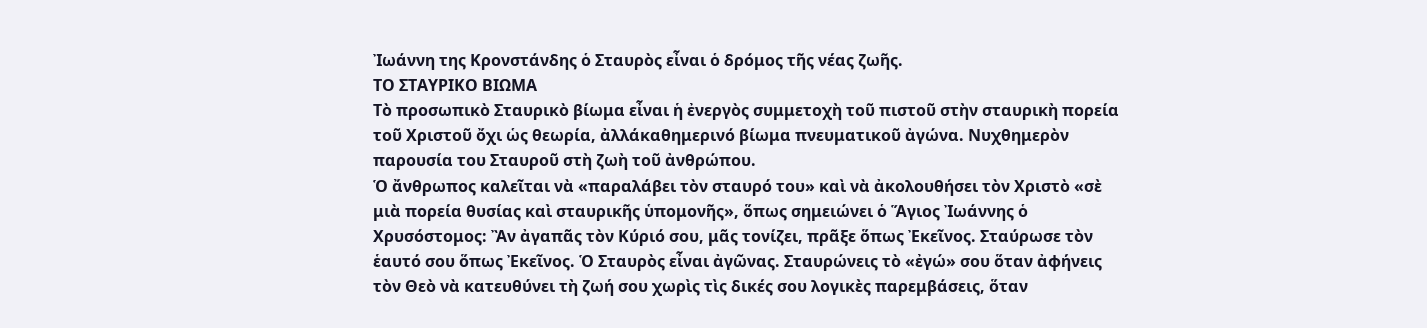Ἰωάννη της Κρονστάνδης ὁ Σταυρὸς εἶναι ὁ δρόμος τῆς νέας ζωῆς.
ΤΟ ΣΤΑΥΡΙΚΟ ΒΙΩΜΑ
Τὸ προσωπικὸ Σταυρικὸ βίωμα εἶναι ἡ ἐνεργὸς συμμετοχὴ τοῦ πιστοῦ στὴν σταυρικὴ πορεία τοῦ Χριστοῦ ὄχι ὡς θεωρία, ἀλλάκαθημερινό βίωμα πνευματικοῦ ἀγώνα. Νυχθημερὸν παρουσία του Σταυροῦ στὴ ζωὴ τοῦ ἀνθρώπου.
Ὁ ἄνθρωπος καλεῖται νὰ «παραλάβει τὸν σταυρό του» καὶ νὰ ἀκολουθήσει τὸν Χριστὸ «σὲ μιὰ πορεία θυσίας καὶ σταυρικῆς ὑπομονῆς», ὅπως σημειώνει ὁ Ἅγιος Ἰωάννης ὁ Χρυσόστομος: Ἂν ἀγαπᾶς τὸν Κύριό σου, μᾶς τονίζει, πρᾶξε ὅπως Ἐκεῖνος. Σταύρωσε τὸν ἑαυτό σου ὅπως Ἐκεῖνος. Ὁ Σταυρὸς εἶναι ἀγῶνας. Σταυρώνεις τὸ «ἐγώ» σου ὅταν ἀφήνεις τὸν Θεὸ νὰ κατευθύνει τὴ ζωή σου χωρὶς τὶς δικές σου λογικὲς παρεμβάσεις, ὅταν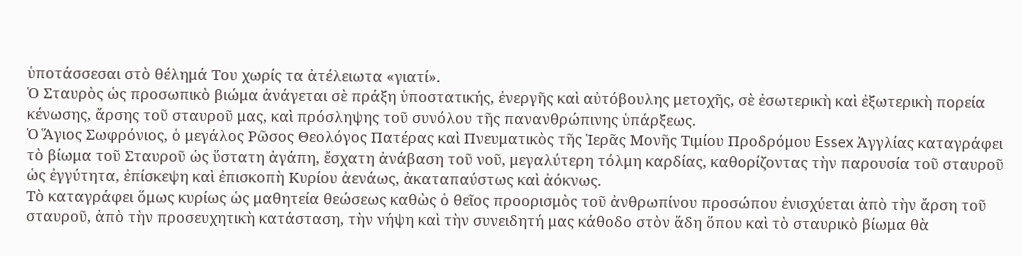ὑποτάσσεσαι στὸ θέλημά Του χωρίς τα ἀτέλειωτα «γιατί».
Ὁ Σταυρὸς ὡς προσωπικὸ βιώμα ἀνάγεται σὲ πράξη ὑποστατικής, ἐνεργῆς καὶ αὐτόβουλης μετοχῆς, σὲ ἐσωτερικὴ καὶ ἐξωτερικὴ πορεία κένωσης, ἄρσης τοῦ σταυροῦ μας, καὶ πρόσληψης τοῦ συνόλου τῆς πανανθρώπινης ὑπάρξεως.
Ὁ Ἅγιος Σωφρόνιος, ὁ μεγάλος Ρῶσος Θεολόγος Πατέρας καὶ Πνευματικὸς τῆς Ἱερᾶς Μονῆς Τιμίου Προδρόμου Essex Ἀγγλίας καταγράφει τὸ βίωμα τοῦ Σταυροῦ ὡς ὕστατη ἀγάπη, ἔσχατη ἀνάβαση τοῦ νοῦ, μεγαλύτερη τόλμη καρδίας, καθορίζοντας τὴν παρουσία τοῦ σταυροῦ ὡς ἐγγύτητα, ἐπίσκεψη καὶ ἐπισκοπὴ Κυρίου ἀενάως, ἀκαταπαύστως καὶ ἀόκνως.
Τὸ καταγράφει ὅμως κυρίως ὡς μαθητεία θεώσεως καθὼς ὁ θεῖος προορισμὸς τοῦ ἀνθρωπίνου προσώπου ἐνισχύεται ἀπὸ τὴν ἄρση τοῦ σταυροῦ, ἀπὸ τὴν προσευχητικὴ κατάσταση, τὴν νήψη καὶ τὴν συνειδητή μας κάθοδο στὸν ἅδη ὅπου καὶ τὸ σταυρικὸ βίωμα θὰ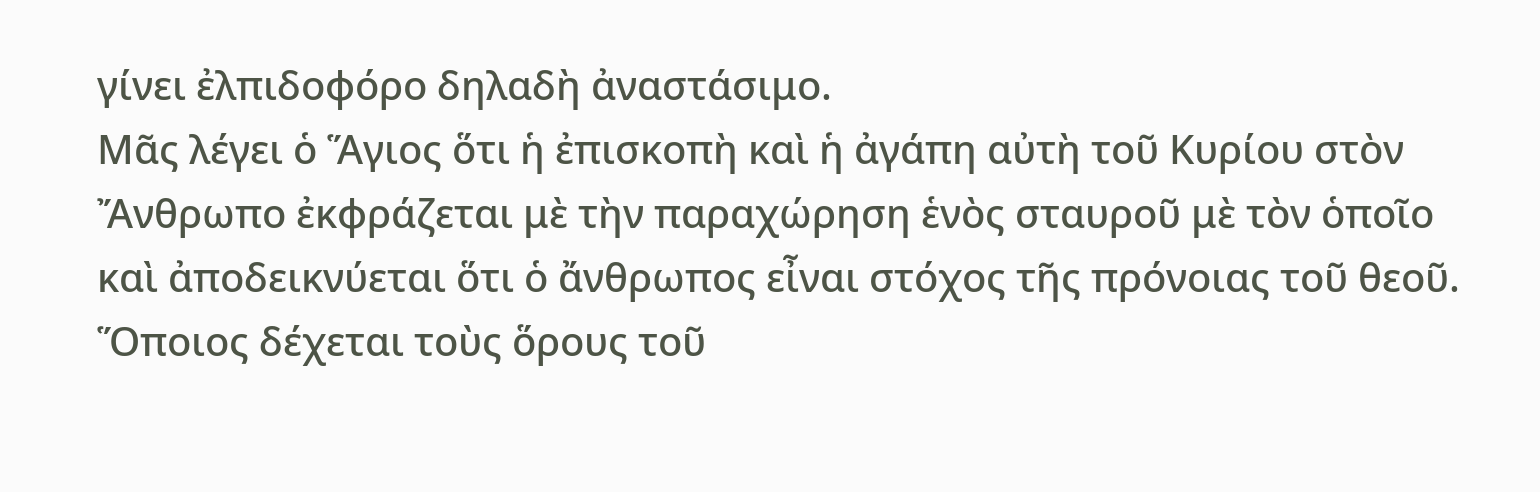γίνει ἐλπιδοφόρο δηλαδὴ ἀναστάσιμο.
Μᾶς λέγει ὁ Ἅγιος ὅτι ἡ ἐπισκοπὴ καὶ ἡ ἀγάπη αὐτὴ τοῦ Κυρίου στὸν Ἄνθρωπο ἐκφράζεται μὲ τὴν παραχώρηση ἑνὸς σταυροῦ μὲ τὸν ὁποῖο καὶ ἀποδεικνύεται ὅτι ὁ ἄνθρωπος εἶναι στόχος τῆς πρόνοιας τοῦ θεοῦ. Ὅποιος δέχεται τοὺς ὅρους τοῦ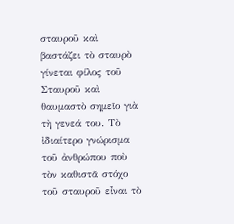σταυροῦ καὶ βαστάζει τὸ σταυρὸ γίνεται φίλος τοῦ Σταυροῦ καὶ θαυμαστὸ σημεῖο γιὰ τὴ γενεά του. Τὸ ἰδιαίτερο γνώρισμα τοῦ ἀνθρώπου ποὺ τὸν καθιστᾶ στόχο τοῦ σταυροῦ εἶναι τὸ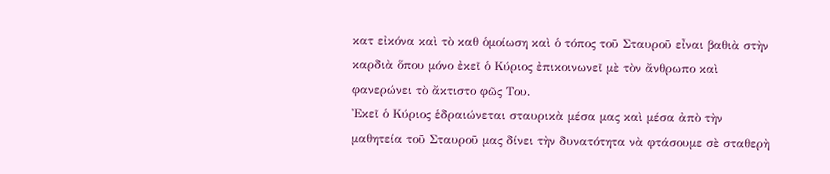κατ εἰκόνα καὶ τὸ καθ ὁμοίωση καὶ ὁ τόπος τοῦ Σταυροῦ εἶναι βαθιὰ στὴν καρδιὰ ὅπου μόνο ἐκεῖ ὁ Κύριος ἐπικοινωνεῖ μὲ τὸν ἄνθρωπο καὶ φανερώνει τὸ ἄκτιστο φῶς Του.
Ἐκεῖ ὁ Κύριος ἑδραιώνεται σταυρικὰ μέσα μας καὶ μέσα ἀπὸ τὴν μαθητεία τοῦ Σταυροῦ μας δίνει τὴν δυνατότητα νὰ φτάσουμε σὲ σταθερὴ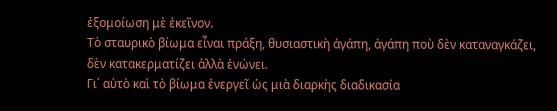ἐξομοίωση μὲ ἐκεῖνον.
Τὸ σταυρικὸ βίωμα εἶναι πράξη, θυσιαστικὴ ἀγάπη, ἀγάπη ποὺ δὲν καταναγκάζει, δὲν κατακερματίζει ἀλλὰ ἑνώνει.
Γι΄ αὐτὸ καὶ τὸ βίωμα ἐνεργεῖ ὡς μιὰ διαρκὴς διαδικασία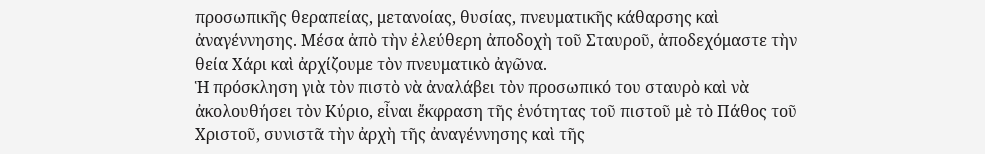προσωπικῆς θεραπείας, μετανοίας, θυσίας, πνευματικῆς κάθαρσης καὶ ἀναγέννησης. Μέσα ἀπὸ τὴν ἐλεύθερη ἀποδοχὴ τοῦ Σταυροῦ, ἀποδεχόμαστε τὴν θεία Χάρι καὶ ἀρχίζουμε τὸν πνευματικὸ ἀγῶνα.
Ἡ πρόσκληση γιὰ τὸν πιστὸ νὰ ἀναλάβει τὸν προσωπικό του σταυρὸ καὶ νὰ ἀκολουθήσει τὸν Κύριο, εἶναι ἔκφραση τῆς ἑνότητας τοῦ πιστοῦ μὲ τὸ Πάθος τοῦ Χριστοῦ, συνιστᾶ τὴν ἀρχὴ τῆς ἀναγέννησης καὶ τῆς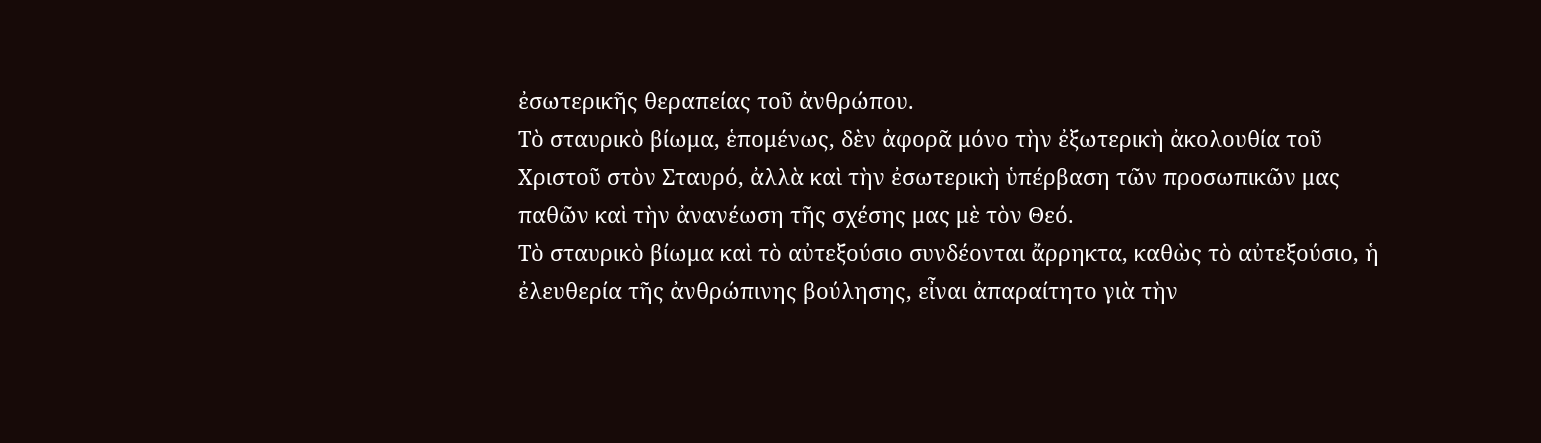ἐσωτερικῆς θεραπείας τοῦ ἀνθρώπου.
Τὸ σταυρικὸ βίωμα, ἑπομένως, δὲν ἀφορᾶ μόνο τὴν ἐξωτερικὴ ἀκολουθία τοῦ Χριστοῦ στὸν Σταυρό, ἀλλὰ καὶ τὴν ἐσωτερικὴ ὑπέρβαση τῶν προσωπικῶν μας παθῶν καὶ τὴν ἀνανέωση τῆς σχέσης μας μὲ τὸν Θεό.
Τὸ σταυρικὸ βίωμα καὶ τὸ αὐτεξούσιο συνδέονται ἄρρηκτα, καθὼς τὸ αὐτεξούσιο, ἡ ἐλευθερία τῆς ἀνθρώπινης βούλησης, εἶναι ἀπαραίτητο γιὰ τὴν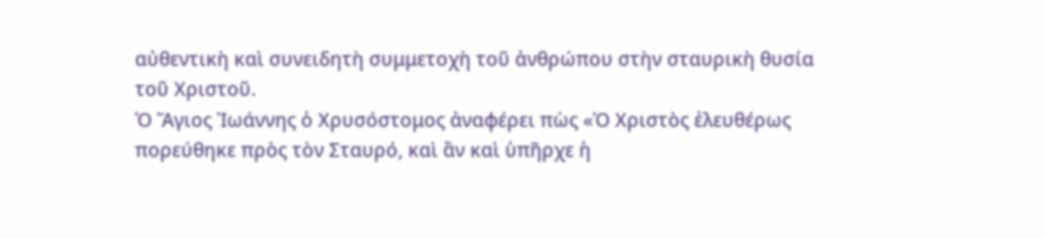αὐθεντικὴ καὶ συνειδητὴ συμμετοχὴ τοῦ ἀνθρώπου στὴν σταυρικὴ θυσία τοῦ Χριστοῦ.
Ὁ Ἅγιος Ἰωάννης ὁ Χρυσόστομος ἀναφέρει πὼς «Ὁ Χριστὸς ἐλευθέρως πορεύθηκε πρὸς τὸν Σταυρό, καὶ ἂν καὶ ὑπῆρχε ἡ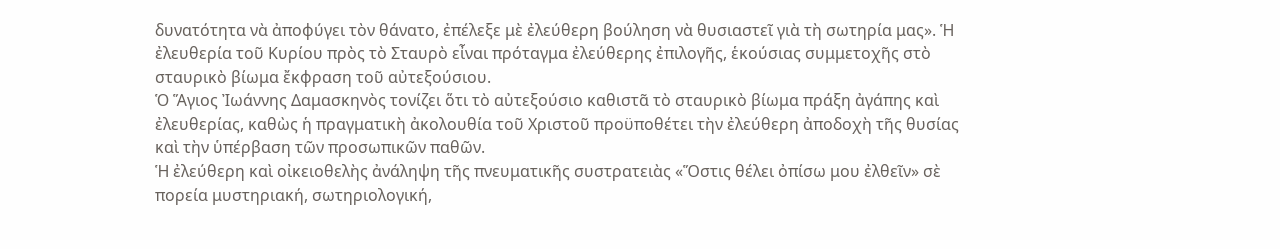δυνατότητα νὰ ἀποφύγει τὸν θάνατο, ἐπέλεξε μὲ ἐλεύθερη βούληση νὰ θυσιαστεῖ γιὰ τὴ σωτηρία μας». Ἡ ἐλευθερία τοῦ Κυρίου πρὸς τὸ Σταυρὸ εἶναι πρόταγμα ἐλεύθερης ἐπιλογῆς, ἑκούσιας συμμετοχῆς στὸ σταυρικὸ βίωμα ἔκφραση τοῦ αὐτεξούσιου.
Ὁ Ἅγιος Ἰωάννης Δαμασκηνὸς τονίζει ὅτι τὸ αὐτεξούσιο καθιστᾶ τὸ σταυρικὸ βίωμα πράξη ἀγάπης καὶ ἐλευθερίας, καθὼς ἡ πραγματικὴ ἀκολουθία τοῦ Χριστοῦ προϋποθέτει τὴν ἐλεύθερη ἀποδοχὴ τῆς θυσίας καὶ τὴν ὑπέρβαση τῶν προσωπικῶν παθῶν.
Ἡ ἐλεύθερη καὶ οἰκειοθελὴς ἀνάληψη τῆς πνευματικῆς συστρατειὰς «Ὅστις θέλει ὀπίσω μου ἐλθεῖν» σὲ πορεία μυστηριακή, σωτηριολογική,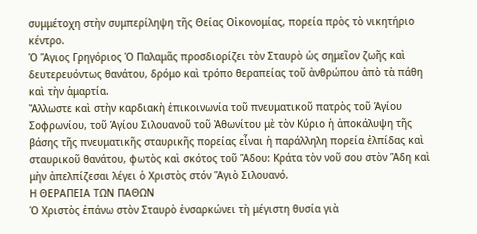συμμέτοχη στὴν συμπερίληψη τῆς Θείας Οἰκονομίας, πορεία πρὸς τὸ νικητήριο κέντρο.
Ὁ Ἅγιος Γρηγόριος Ὁ Παλαμᾶς προσδιορίζει τὸν Σταυρὸ ὡς σημεῖον ζωῆς καὶ δευτερευόντως θανάτου, δρόμο καὶ τρόπο θεραπείας τοῦ ἀνθρώπου ἀπὸ τὰ πάθη καὶ τὴν ἁμαρτία.
Ἄλλωστε καὶ στὴν καρδιακὴ ἐπικοινωνία τοῦ πνευματικοῦ πατρὸς τοῦ Ἁγίου Σοφρωνίου, τοῦ Ἁγίου Σιλουανοῦ τοῦ Ἀθωνίτου μὲ τὸν Κύριο ἡ ἀποκάλυψη τῆς βάσης τῆς πνευματικῆς σταυρικῆς πορείας εἶναι ἡ παράλληλη πορεία ἐλπίδας καὶ σταυρικοῦ θανάτου, φωτὸς καὶ σκότος τοῦ Ἅδου: Κράτα τὸν νοῦ σου στὸν Ἅδη καὶ μὴν ἀπελπίζεσαι λέγει ὁ Χριστὸς στόν Ἅγιὸ Σιλουανό.
Η ΘΕΡΑΠΕΙΑ ΤΩΝ ΠΑΘΩΝ
Ὁ Χριστὸς ἐπάνω στὸν Σταυρὸ ἐνσαρκώνει τὴ μέγιστη θυσία γιὰ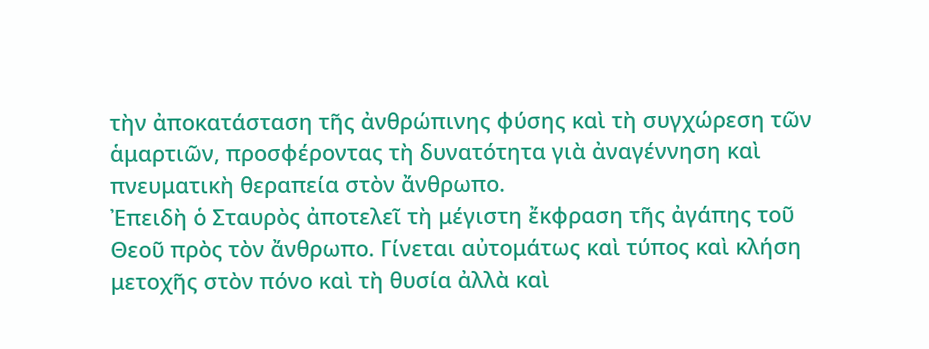τὴν ἀποκατάσταση τῆς ἀνθρώπινης φύσης καὶ τὴ συγχώρεση τῶν ἁμαρτιῶν, προσφέροντας τὴ δυνατότητα γιὰ ἀναγέννηση καὶ πνευματικὴ θεραπεία στὸν ἄνθρωπο.
Ἐπειδὴ ὁ Σταυρὸς ἀποτελεῖ τὴ μέγιστη ἔκφραση τῆς ἀγάπης τοῦ Θεοῦ πρὸς τὸν ἄνθρωπο. Γίνεται αὐτομάτως καὶ τύπος καὶ κλήση μετοχῆς στὸν πόνο καὶ τὴ θυσία ἀλλὰ καὶ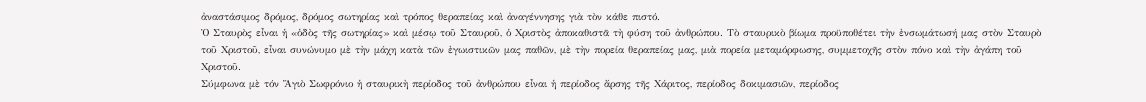ἀναστάσιμος δρόμος, δρόμος σωτηρίας καὶ τρόπος θεραπείας καὶ ἀναγέννησης γιὰ τὸν κάθε πιστό.
Ὁ Σταυρὸς εἶναι ἡ «ὁδὸς τῆς σωτηρίας» καὶ μέσῳ τοῦ Σταυροῦ, ὁ Χριστὸς ἀποκαθιστᾶ τὴ φύση τοῦ ἀνθρώπου. Τὸ σταυρικὸ βίωμα προϋποθέτει τὴν ἐνσωμάτωσή μας στὸν Σταυρὸ τοῦ Χριστοῦ, εἶναι συνώνυμο μὲ τὴν μάχη κατὰ τῶν ἐγωιστικῶν μας παθῶν, μὲ τὴν πορεία θεραπείας μας, μιὰ πορεία μεταμόρφωσης, συμμετοχῆς στὸν πόνο καὶ τὴν ἀγάπη τοῦ Χριστοῦ.
Σύμφωνα μὲ τόν Ἅγιὸ Σωφρόνιο ἡ σταυρικὴ περίοδος τοῦ ἀνθρώπου εἶναι ἡ περίοδος ἄρσης τῆς Χάριτος, περίοδος δοκιμασιῶν, περίοδος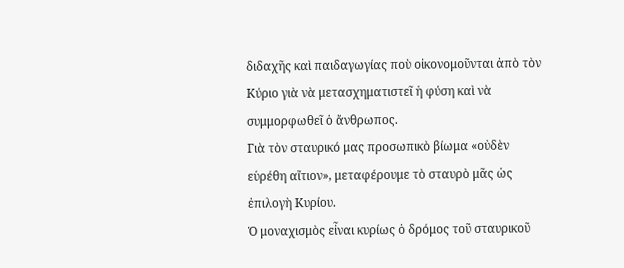διδαχῆς καὶ παιδαγωγίας ποὺ οἰκονομοῦνται ἀπὸ τὸν Κύριο γιὰ νὰ μετασχηματιστεῖ ἡ φύση καὶ νὰ συμμορφωθεῖ ὁ ἄνθρωπος.
Γιὰ τὸν σταυρικό μας προσωπικὸ βίωμα «οὐδὲν εὑρέθη αἴτιον», μεταφέρουμε τὸ σταυρὸ μᾶς ὡς ἐπιλογὴ Κυρίου.
Ὁ μοναχισμὸς εἶναι κυρίως ὁ δρόμος τοῦ σταυρικοῦ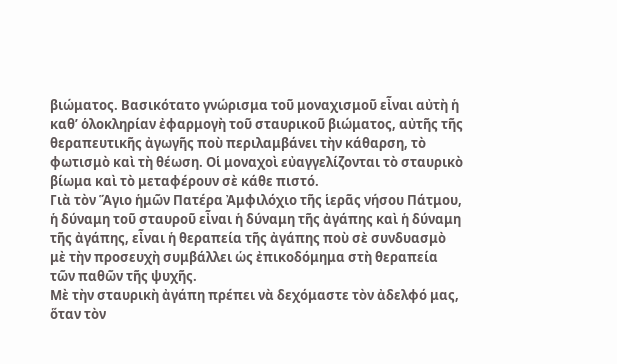βιώματος. Βασικότατο γνώρισμα τοῦ μοναχισμοῦ εἶναι αὐτὴ ἡ καθ’ ὁλοκληρίαν ἐφαρμογὴ τοῦ σταυρικοῦ βιώματος, αὐτῆς τῆς θεραπευτικῆς ἀγωγῆς ποὺ περιλαμβάνει τὴν κάθαρση, τὸ φωτισμὸ καὶ τὴ θέωση. Οἱ μοναχοὶ εὐαγγελίζονται τὸ σταυρικὸ βίωμα καὶ τὸ μεταφέρουν σὲ κάθε πιστό.
Γιὰ τὸν Ἅγιο ἡμῶν Πατέρα Ἀμφιλόχιο τῆς ἱερᾶς νήσου Πάτμου, ἡ δύναμη τοῦ σταυροῦ εἶναι ἡ δύναμη τῆς ἀγάπης καὶ ἡ δύναμη τῆς ἀγάπης, εἶναι ἡ θεραπεία τῆς ἀγάπης ποὺ σὲ συνδυασμὸ μὲ τὴν προσευχὴ συμβάλλει ὡς ἐπικοδόμημα στὴ θεραπεία τῶν παθῶν τῆς ψυχῆς.
Μὲ τὴν σταυρικὴ ἀγάπη πρέπει νὰ δεχόμαστε τὸν ἀδελφό μας, ὅταν τὸν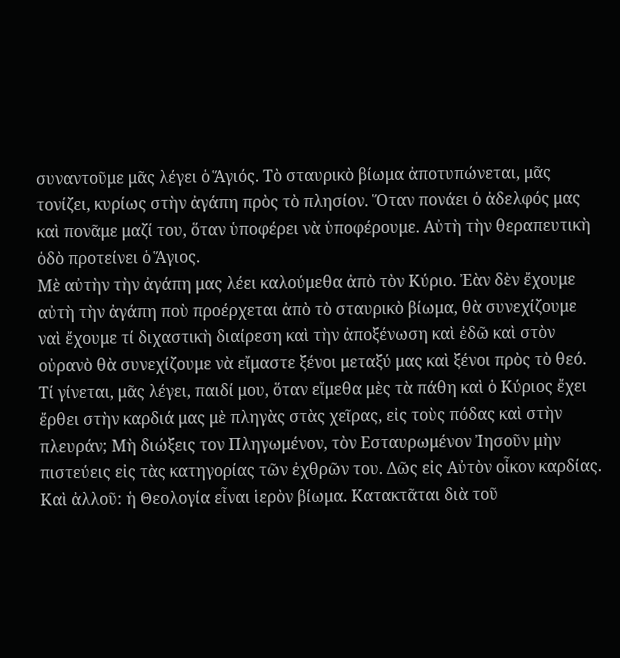συναντοῦμε μᾶς λέγει ὁ Ἅγιός. Τὸ σταυρικὸ βίωμα ἀποτυπώνεται, μᾶς τονίζει, κυρίως στὴν ἀγάπη πρὸς τὸ πλησίον. Ὅταν πονάει ὁ ἀδελφός μας καὶ πονᾶμε μαζί του, ὅταν ὑποφέρει νὰ ὑποφέρουμε. Αὐτὴ τὴν θεραπευτικὴ ὁδὸ προτείνει ὁ Ἅγιος.
Μὲ αὐτὴν τὴν ἀγάπη μας λέει καλούμεθα ἀπὸ τὸν Κύριο. Ἐὰν δὲν ἔχουμε αὐτὴ τὴν ἀγάπη ποὺ προέρχεται ἀπὸ τὸ σταυρικὸ βίωμα, θὰ συνεχίζουμε ναὶ ἔχουμε τί διχαστικὴ διαίρεση καὶ τὴν ἀποξένωση καὶ ἐδῶ καὶ στὸν οὐρανὸ θὰ συνεχίζουμε νὰ εἴμαστε ξένοι μεταξύ μας καὶ ξένοι πρὸς τὸ θεό.
Τί γίνεται, μᾶς λέγει, παιδί μου, ὅταν εἴμεθα μὲς τὰ πάθη καὶ ὁ Κύριος ἔχει ἔρθει στὴν καρδιά μας μὲ πληγὰς στὰς χεῖρας, εἰς τοὺς πόδας καὶ στὴν πλευράν; Μὴ διώξεις τον Πληγωμένον, τὸν Eσταυρωμένον Ἰησοῦν μὴν πιστεύεις εἰς τὰς κατηγορίας τῶν ἐχθρῶν του. Δῶς εἰς Αὐτὸν οἶκον καρδίας.
Καὶ ἀλλοῦ: ἡ Θεολογία εἶναι ἱερὸν βίωμα. Κατακτᾶται διὰ τοῦ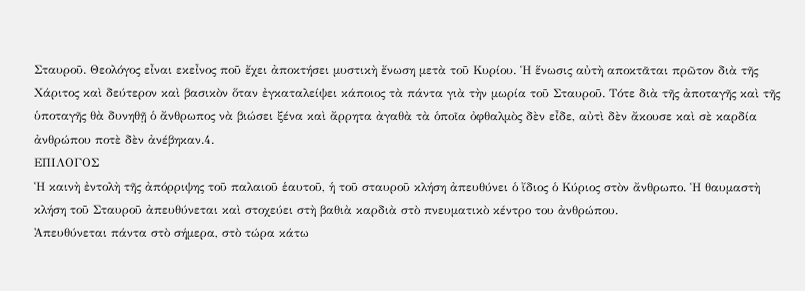Σταυροῦ. Θεολόγος εἶναι εκεἶνος ποῦ ἔχει ἀποκτήσει μυστικὴ ἔνωση μετὰ τοῦ Κυρίου. Ἡ ἕνωσις αὐτὴ αποκτᾶται πρῶτον διὰ τῆς Χάριτος καὶ δεύτερον καὶ βασικὸν ὅταν ἐγκαταλείψει κάποιος τὰ πάντα γιὰ τὴν μωρία τοῦ Σταυροῦ. Τότε διὰ τῆς ἀποταγῆς καὶ τῆς ὑποταγῆς θὰ δυνηθῇ ὁ ἄνθρωπος νὰ βιώσει ξένα καὶ ἄρρητα ἀγαθὰ τὰ ὁποῖα ὀφθαλμὸς δὲν εἶδε, αὐτὶ δὲν ἄκουσε καὶ σὲ καρδία ἀνθρώπου ποτὲ δὲν ἀνέβηκαν.4.
ΕΠΙΛΟΓΟΣ
Ἡ καινὴ ἐντολὴ τῆς ἀπόρριψης τοῦ παλαιοῦ ἑαυτοῦ, ἡ τοῦ σταυροῦ κλήση ἀπευθύνει ὁ ἴδιος ὁ Κύριος στὸν ἄνθρωπο. Ἡ θαυμαστὴ κλήση τοῦ Σταυροῦ ἀπευθύνεται καὶ στοχεύει στὴ βαθιὰ καρδιὰ στὸ πνευματικὸ κέντρο του ἀνθρώπου.
Ἀπευθύνεται πάντα στὸ σήμερα, στὸ τώρα κάτω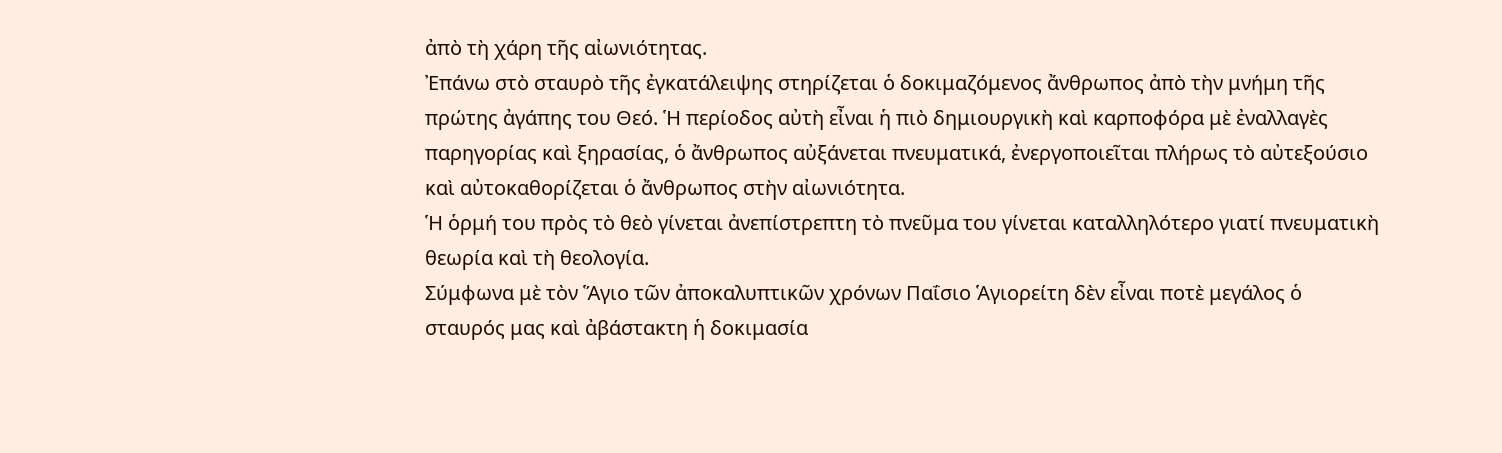ἀπὸ τὴ χάρη τῆς αἰωνιότητας.
Ἐπάνω στὸ σταυρὸ τῆς ἐγκατάλειψης στηρίζεται ὁ δοκιμαζόμενος ἄνθρωπος ἀπὸ τὴν μνήμη τῆς πρώτης ἀγάπης του Θεό. Ἡ περίοδος αὐτὴ εἶναι ἡ πιὸ δημιουργικὴ καὶ καρποφόρα μὲ ἐναλλαγὲς παρηγορίας καὶ ξηρασίας, ὁ ἄνθρωπος αὐξάνεται πνευματικά, ἐνεργοποιεῖται πλήρως τὸ αὐτεξούσιο καὶ αὐτοκαθορίζεται ὁ ἄνθρωπος στὴν αἰωνιότητα.
Ἡ ὁρμή του πρὸς τὸ θεὸ γίνεται ἀνεπίστρεπτη τὸ πνεῦμα του γίνεται καταλληλότερο γιατί πνευματικὴ θεωρία καὶ τὴ θεολογία.
Σύμφωνα μὲ τὸν Ἅγιο τῶν ἀποκαλυπτικῶν χρόνων Παΐσιο Ἁγιορείτη δὲν εἶναι ποτὲ μεγάλος ὁ σταυρός μας καὶ ἀβάστακτη ἡ δοκιμασία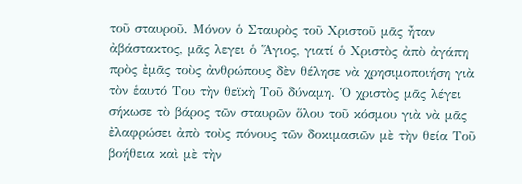τοῦ σταυροῦ. Μόνον ὁ Σταυρὸς τοῦ Χριστοῦ μᾶς ἦταν ἀβάστακτος, μᾶς λεγει ὁ Ἅγιος, γιατί ὁ Χριστὸς ἀπὸ ἀγάπη πρὸς ἐμᾶς τοὺς ἀνθρώπους δὲν θέλησε νὰ χρησιμοποιήση γιὰ τὸν ἑαυτό Του τὴν θεϊκὴ Τοῦ δύναμη. Ὁ χριστὸς μᾶς λέγει σήκωσε τὸ βάρος τῶν σταυρῶν ὅλου τοῦ κόσμου γιὰ νὰ μᾶς ἐλαφρώσει ἀπὸ τοὺς πόνους τῶν δοκιμασιῶν μὲ τὴν θεία Τοῦ βοήθεια καὶ μὲ τὴν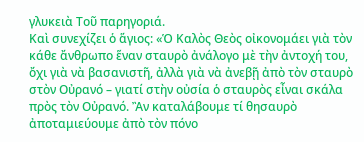γλυκειὰ Τοῦ παρηγοριά.
Καὶ συνεχίζει ὁ ἅγιος: «Ὁ Καλὸς Θεὸς οἰκονομάει γιὰ τὸν κάθε ἄνθρωπο ἕναν σταυρὸ ἀνάλογο μὲ τὴν ἀντοχή του, ὄχι γιὰ νὰ βασανιστῆ, ἀλλὰ γιὰ νὰ ἀνεβῇ ἀπὸ τὸν σταυρὸ στὸν Οὐρανό – γιατί στὴν οὐσία ὁ σταυρὸς εἶναι σκάλα πρὸς τὸν Οὐρανό. Ἂν καταλάβουμε τί θησαυρὸ ἀποταμιεύουμε ἀπὸ τὸν πόνο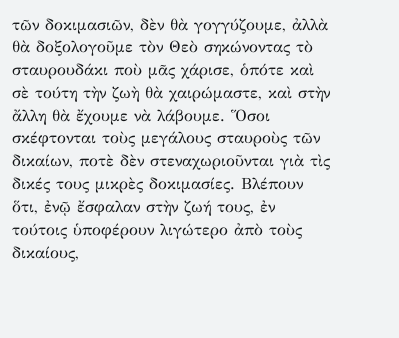τῶν δοκιμασιῶν, δὲν θὰ γογγύζουμε, ἀλλὰ θὰ δοξολογοῦμε τὸν Θεὸ σηκώνοντας τὸ σταυρουδάκι ποὺ μᾶς χάρισε, ὁπότε καὶ σὲ τούτη τὴν ζωὴ θὰ χαιρώμαστε, καὶ στὴν ἄλλη θὰ ἔχουμε νὰ λάβουμε. Ὅσοι σκέφτονται τοὺς μεγάλους σταυροὺς τῶν δικαίων, ποτὲ δὲν στεναχωριοῦνται γιὰ τὶς δικές τους μικρὲς δοκιμασίες. Βλέπουν ὅτι, ἐνῷ ἔσφαλαν στὴν ζωή τους, ἐν τούτοις ὑποφέρουν λιγώτερο ἀπὸ τοὺς δικαίους,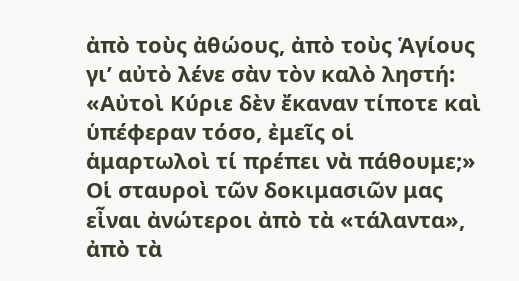ἀπὸ τοὺς ἀθώους, ἀπὸ τοὺς Ἁγίους γι’ αὐτὸ λένε σὰν τὸν καλὸ ληστή: «Αὐτοὶ Κύριε δὲν ἔκαναν τίποτε καὶ ὑπέφεραν τόσο, ἐμεῖς οἱ ἁμαρτωλοὶ τί πρέπει νὰ πάθουμε;»
Οἱ σταυροὶ τῶν δοκιμασιῶν μας εἶναι ἀνώτεροι ἀπὸ τὰ «τάλαντα», ἀπὸ τὰ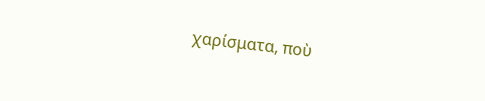χαρίσματα, ποὺ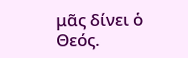μᾶς δίνει ὁ Θεός.